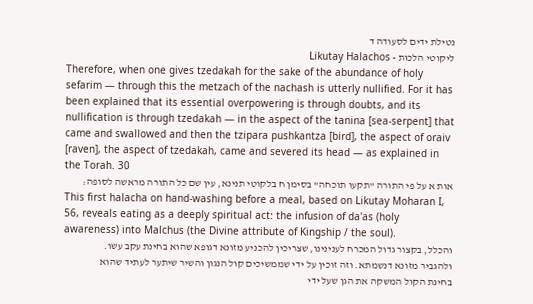נטילת ידים לסעודה ד
ליקוטי הלכות - Likutay Halachos
Therefore, when one gives tzedakah for the sake of the abundance of holy sefarim — through this the metzach of the nachash is utterly nullified. For it has been explained that its essential overpowering is through doubts, and its nullification is through tzedakah — in the aspect of the tanina [sea-serpent] that came and swallowed and then the tzipara pushkantza [bird], the aspect of oraiv [raven], the aspect of tzedakah, came and severed its head — as explained in the Torah. 30
אות א על פי התורה "תקעו תוכחה" בסימן ח בלקוטי תנינא, עין שם כל התורה מראשה לסופה:
This first halacha on hand-washing before a meal, based on Likutay Moharan I, 56, reveals eating as a deeply spiritual act: the infusion of da'as (holy awareness) into Malchus (the Divine attribute of Kingship / the soul).
והכלל, בקצור גדול המכרח לענינינו, שצריכין להכניע מזונא דגופא שהוא בחינת עקב עשו. ולהגביר מזונא דנשמתא. וזה זוכין על ידי שממשיכים קול הנגון והשיר שיתער לעתיד שהוא בחינת הקול המשקה את הגן שעל ידי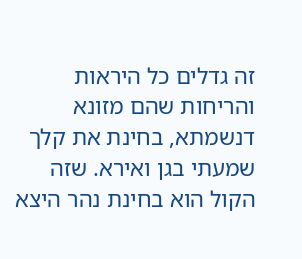זה גדלים כל היראות והריחות שהם מזונא דנשמתא, בחינת את קלך שמעתי בגן ואירא. שזה הקול הוא בחינת נהר היצא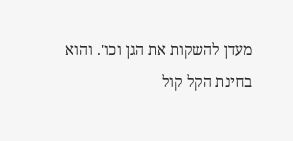מעדן להשקות את הגן וכו'. והוא בחינת הקל קול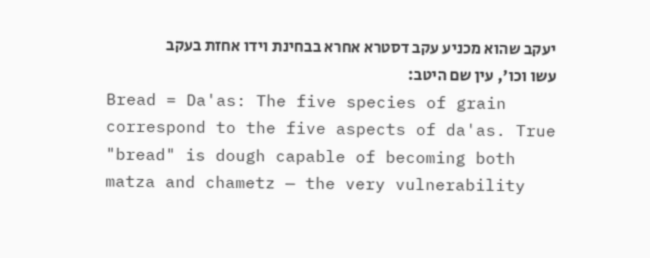יעקב שהוא מכניע עקב דסטרא אחרא בבחינת וידו אחזת בעקב עשו וכו', עין שם היטב:
Bread = Da'as: The five species of grain correspond to the five aspects of da'as. True "bread" is dough capable of becoming both matza and chametz — the very vulnerability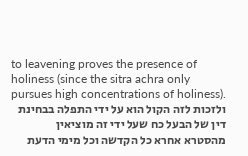to leavening proves the presence of holiness (since the sitra achra only pursues high concentrations of holiness).
ולזכות לזה הקול הוא על ידי התפלה בבחינת דין של הבעל כח שעל ידי זה מוציאין מהסטרא אחרא כל הקדשה וכל מימי הדעת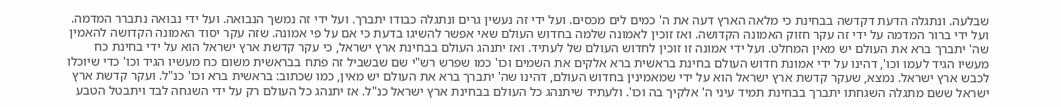שבלעה. ונתגלה הדעת דקדשה בבחינת כי מלאה הארץ דעה את ה' כמים לים מכסים. ועל ידי זה נעשין גרים ונתגלה כבודו יתברך. ועל ידי זה נמשך הנבואה. ועל ידי נבואה נתברר המדמה. ועל ידי ברור המדמה על ידי זה עקר חזוק האמונה הקדושה. ואז זוכין לאמונה שלמה בחדוש העולם שאי אפשר להשיגו בדעת כי אם על פי אמונה. שזה עקר יסוד האמונה הקדושה להאמין שה' יתברך ברא את העולם יש מאין המחלט. ועל ידי אמונה זו זוכין לחדוש העולם של לעתיד. ואז יתנהג העולם בבחינת ארץ ישראל, כי עקר קדשת ארץ ישראל הוא על ידי בחינת כח מעשיו הגיד לעמו וכו', דהינו על ידי אמונת חדוש העולם בחינת בראשית ברא אלקים את השמים וכו' כמו שפרש רש"י שם שבשביל זה פתח בבראשית משום כח מעשיו הגיד וכו' כדי שיוכלו לכבש ארץ ישראל. נמצא, שעקר קדשת ארץ ישראל הוא על ידי שמאמינין בחדוש העולם, דהינו שה' יתברך ברא את העולם יש מאין, כמו שכתוב: בראשית ברא וכו' כנ"ל. ועקר קדשת ארץ ישראל ששם מתגלה השגחתו יתברך בבחינת תמיד עיני ה' אלקיך בה וכו'. ולעתיד שיתנהג כל העולם בבחינת ארץ ישראל כנ"ל. אז יתנהג כל העולם רק על ידי השגחה לבד ויתבטל הטבע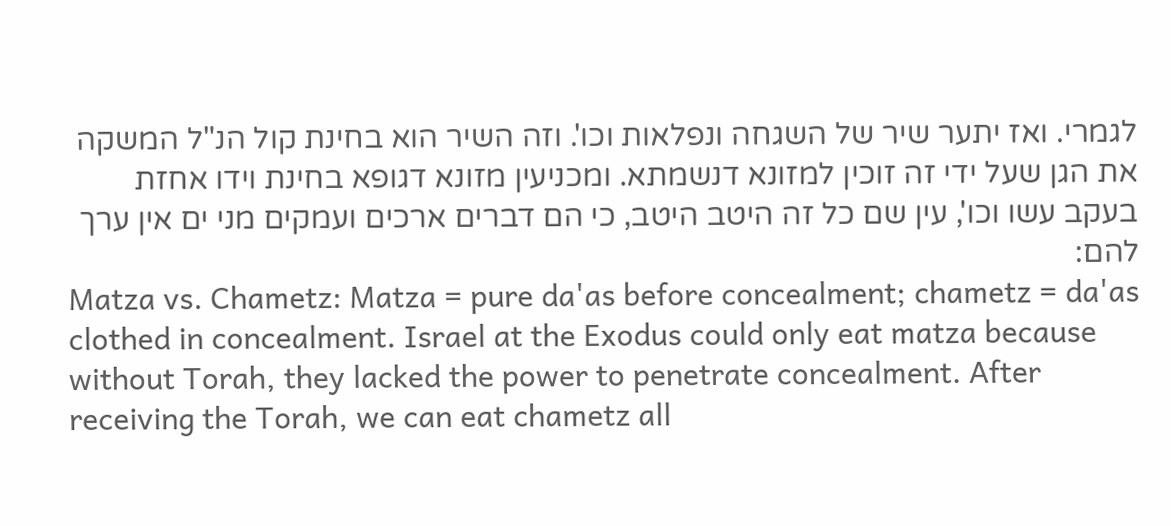לגמרי. ואז יתער שיר של השגחה ונפלאות וכו'. וזה השיר הוא בחינת קול הנ"ל המשקה את הגן שעל ידי זה זוכין למזונא דנשמתא. ומכניעין מזונא דגופא בחינת וידו אחזת בעקב עשו וכו', עין שם כל זה היטב היטב, כי הם דברים ארכים ועמקים מני ים אין ערך להם:
Matza vs. Chametz: Matza = pure da'as before concealment; chametz = da'as clothed in concealment. Israel at the Exodus could only eat matza because without Torah, they lacked the power to penetrate concealment. After receiving the Torah, we can eat chametz all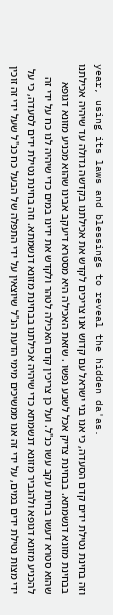year, using its laws and blessings to reveal the hidden da'as.
וזה בחינת נטילת ידים קדם הסעדה, כי אנו בני ישראל עם קדוש אנו צריכים לקדש את אכילתנו בקדשה גדולה עד שיהיה אכילתנו בבחינת מזונא דנשמתא. בבחינת צדיק אכל לשבע נפשו . שזאת האכילה היא מסטרא דיעקב אבינו שהוא מכניע מזונא דגופא שהוא סטרא דעשו בחינת עקב עשו כנ"ל. ועל כן צריכין קדם האכילה לטהר ולקדש את ידינו במים כדי שיהיה לנו כח על ידי זה להכניע מזונא דגופא ולהגביר מזונא דנשמתא כדי שיהיה אכילתנו בבחינת מזונא דנשמתא. וזה בחינת נטילת ידים לסעדה, כי על ידי מצות נטילת ידים במים, על ידי זה אנו ממשיכים מימי הדעת הנ"ל שיוצאין על ידי התפלה של הבעל כח כנ"ל שעל ידי זה זוכין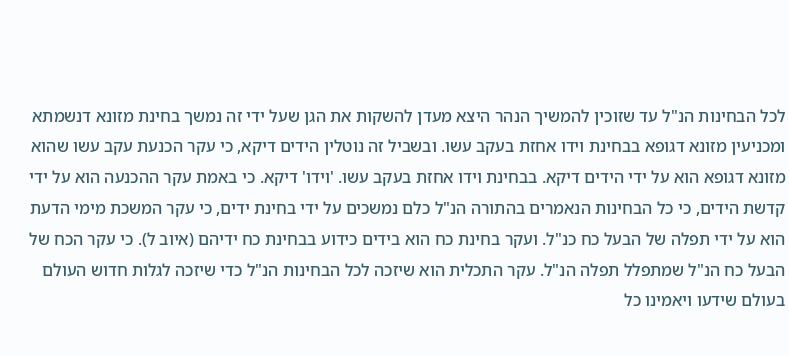לכל הבחינות הנ"ל עד שזוכין להמשיך הנהר היצא מעדן להשקות את הגן שעל ידי זה נמשך בחינת מזונא דנשמתא ומכניעין מזונא דגופא בבחינת וידו אחזת בעקב עשו. ובשביל זה נוטלין הידים דיקא, כי עקר הכנעת עקב עשו שהוא מזונא דגופא הוא על ידי הידים דיקא. בבחינת וידו אחזת בעקב עשו. 'וידו' דיקא. כי באמת עקר ההכנעה הוא על ידי קדשת הידים, כי כל הבחינות הנאמרים בהתורה הנ"ל כלם נמשכים על ידי בחינת ידים, כי עקר המשכת מימי הדעת הוא על ידי תפלה של הבעל כח כנ"ל. ועקר בחינת כח הוא בידים כידוע בבחינת כח ידיהם (איוב ל). כי עקר הכח של הבעל כח הנ"ל שמתפלל תפלה הנ"ל. עקר התכלית הוא שיזכה לכל הבחינות הנ"ל כדי שיזכה לגלות חדוש העולם בעולם שידעו ויאמינו כל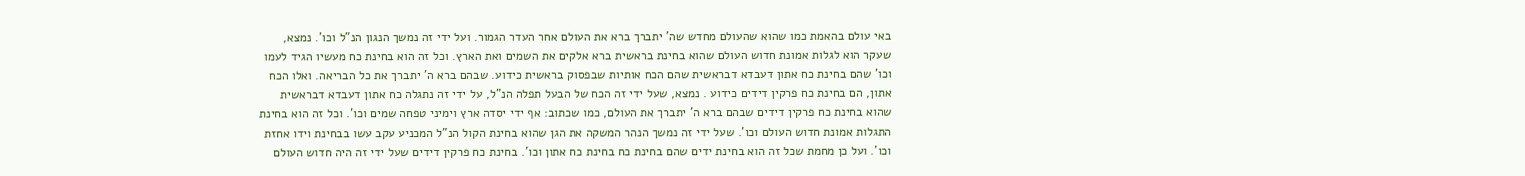באי עולם בהאמת כמו שהוא שהעולם מחדש שה' יתברך ברא את העולם אחר העדר הגמור. ועל ידי זה נמשך הנגון הנ"ל וכו'. נמצא, שעקר הוא לגלות אמונת חדוש העולם שהוא בחינת בראשית ברא אלקים את השמים ואת הארץ. וכל זה הוא בחינת כח מעשיו הגיד לעמו וכו' שהם בחינת כח אתון דעבדא דבראשית שהם הכח אותיות שבפסוק בראשית כידוע. שבהם ברא ה' יתברך את כל הבריאה. ואלו הכח אתון, הם בחינת כח פרקין דידים כידוע . נמצא, שעל ידי זה הכח של הבעל תפלה הנ"ל, על ידי זה נתגלה כח אתון דעבדא דבראשית שהוא בחינת כח פרקין דידים שבהם ברא ה' יתברך את העולם, כמו שכתוב: אף ידי יסדה ארץ וימיני טפחה שמים וכו'. וכל זה הוא בחינת התגלות אמונת חדוש העולם וכו'. שעל ידי זה נמשך הנהר המשקה את הגן שהוא בחינת הקול הנ"ל המכניע עקב עשו בבחינת וידו אחזת וכו'. ועל כן מחמת שכל זה הוא בחינת ידים שהם בחינת כח בחינת כח אתון וכו'. בחינת כח פרקין דידים שעל ידי זה היה חדוש העולם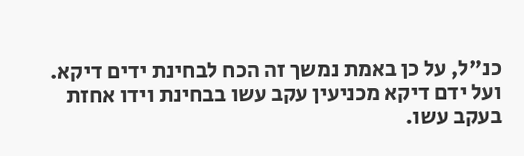כנ"ל, על כן באמת נמשך זה הכח לבחינת ידים דיקא. ועל ידם דיקא מכניעין עקב עשו בבחינת וידו אחזת בעקב עשו.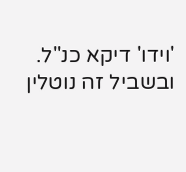'וידו' דיקא כנ"ל. ובשביל זה נוטלין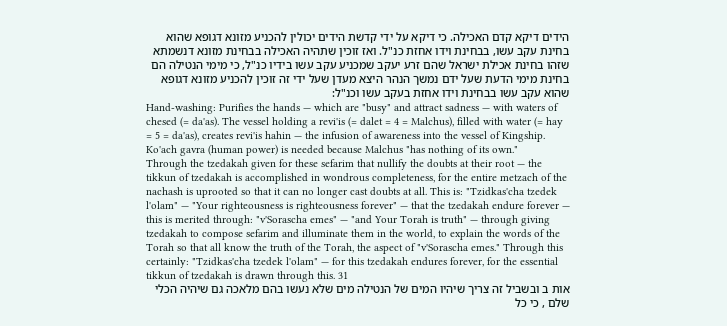הידים דיקא קדם האכילה. כי דיקא על ידי קדשת הידים יכולין להכניע מזונא דגופא שהוא בחינת עקב עשו, בבחינת וידו אחזת כנ"ל. ואז זוכין שתהיה האכילה בבחינת מזונא דנשמתא שזהו בחינת אכילת ישראל שהם זרע יעקב שמכניע עקב עשו בידיו כנ"ל, כי מימי הנטילה הם בחינת מימי הדעת שעל ידם נמשך הנהר היצא מעדן שעל ידי זה זוכין להכניע מזונא דגופא שהוא עקב עשו בבחינת וידו אחזת בעקב עשו וכנ"ל:
Hand-washing: Purifies the hands — which are "busy" and attract sadness — with waters of chesed (= da'as). The vessel holding a revi'is (= dalet = 4 = Malchus), filled with water (= hay = 5 = da'as), creates revi'is hahin — the infusion of awareness into the vessel of Kingship. Ko'ach gavra (human power) is needed because Malchus "has nothing of its own."
Through the tzedakah given for these sefarim that nullify the doubts at their root — the tikkun of tzedakah is accomplished in wondrous completeness, for the entire metzach of the nachash is uprooted so that it can no longer cast doubts at all. This is: "Tzidkas'cha tzedek l'olam" — "Your righteousness is righteousness forever" — that the tzedakah endure forever — this is merited through: "v'Sorascha emes" — "and Your Torah is truth" — through giving tzedakah to compose sefarim and illuminate them in the world, to explain the words of the Torah so that all know the truth of the Torah, the aspect of "v'Sorascha emes." Through this certainly: "Tzidkas'cha tzedek l'olam" — for this tzedakah endures forever, for the essential tikkun of tzedakah is drawn through this. 31
אות ב ובשביל זה צריך שיהיו המים של הנטילה מים שלא נעשו בהם מלאכה גם שיהיה הכלי שלם , כי כל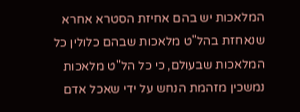המלאכות יש בהם אחיזת הסטרא אחרא שנאחזת בהל"ט מלאכות שבהם כלולין כל המלאכות שבעולם, כי כל הל"ט מלאכות נמשכין מזהמת הנחש על ידי שאכל אדם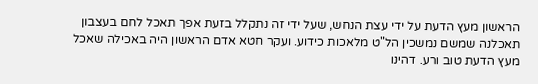הראשון מעץ הדעת על ידי עצת הנחש, שעל ידי זה נתקלל בזעת אפך תאכל לחם בעצבון תאכלנה שמשם נמשכין הל"ט מלאכות כידוע. ועקר חטא אדם הראשון היה באכילה שאכל מעץ הדעת טוב ורע. דהינו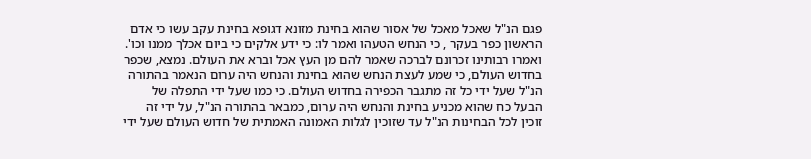פגם הנ"ל שאכל מאכל של אסור שהוא בחינת מזונא דגופא בחינת עקב עשו כי אדם הראשון כפר בעקר , כי הנחש הטעהו ואמר לו: כי ידע אלקים כי ביום אכלך ממנו וכו'. ואמרו רבותינו זכרונם לברכה שאמר להם מן העץ אכל וברא את העולם. נמצא, שכפר בחדוש העולם, כי שמע לעצת הנחש שהוא בחינת והנחש היה ערום הנאמר בהתורה הנ"ל שעל ידי כל זה מתגבר הכפירה בחדוש העולם. כי כמו שעל ידי התפלה של הבעל כח שהוא מכניע בחינת והנחש היה ערום, כמבאר בהתורה הנ"ל, על ידי זה זוכין לכל הבחינות הנ"ל עד שזוכין לגלות האמונה האמתית של חדוש העולם שעל ידי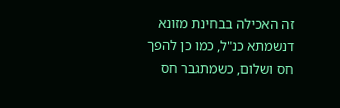זה האכילה בבחינת מזונא דנשמתא כנ"ל, כמו כן להפך חס ושלום, כשמתגבר חס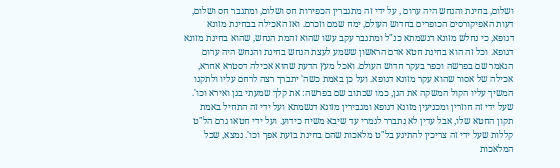ושלום, בחינת והנחש היה ערום , על ידי זה מתגברין הכפירות חס ושלום, ומתגבר חס ושלום, דעות האפיקורסים הכופרים בחדוש העולם, ימח שמם וזכרם. ואז האכילה בבחינת מזונא דגופא, כי נחלש מזונא דנשמתא כנ"ל ומתגבר עקב עשו שהוא זהמת הנחש, שהוא בחינת מזונא דגופא. וכל זה הוא בחינת חטא אדם הראשון ששמע לעצת הנחש בחינת והנחש היה ערום הנאמר שם בפרשה וכפר בעקר חדוש העולם. ואכל מעץ הדעת שהוא אכילה דסטרא אחרא, אכילה של אסור שהוא עקר מזונא דגופא. ועל כן באמת כשה' יתברך רצה לרחם עליו ולתקנו המשיך עליו הקול המשקה את הגן, כמו שכתוב שם בפרשה: את קלך שמעתי בגן ואירא וכו'. שעל ידי זה חוזרין ומכניעין מזונא דגופא ומגבירין מזונא דנשמתא ועל ידי זה התחיל באמת תקון החטא שלו, אבל עדין לא נתברר לגמרי עד שיבא משיח כידוע. ועל ידי חטאו גרם הל"ט קללות שעל ידי זה צריכין להתיגע בל"ט מלאכות שהם בחינת בזעת אפך וכו'. נמצא, שכל המלאכות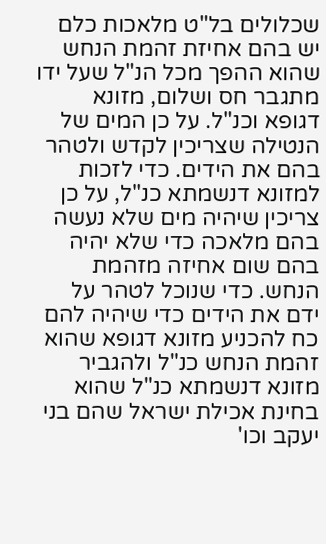שכלולים בל"ט מלאכות כלם יש בהם אחיזת זהמת הנחש שהוא ההפך מכל הנ"ל שעל ידו מתגבר חס ושלום, מזונא דגופא וכנ"ל. על כן המים של הנטילה שצריכין לקדש ולטהר בהם את הידים. כדי לזכות למזונא דנשמתא כנ"ל, על כן צריכין שיהיה מים שלא נעשה בהם מלאכה כדי שלא יהיה בהם שום אחיזה מזהמת הנחש. כדי שנוכל לטהר על ידם את הידים כדי שיהיה להם כח להכניע מזונא דגופא שהוא זהמת הנחש כנ"ל ולהגביר מזונא דנשמתא כנ"ל שהוא בחינת אכילת ישראל שהם בני יעקב וכו'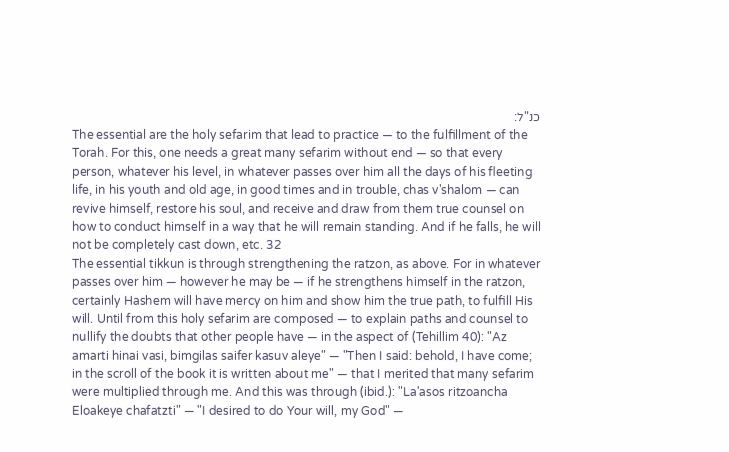כנ"ל:
The essential are the holy sefarim that lead to practice — to the fulfillment of the Torah. For this, one needs a great many sefarim without end — so that every person, whatever his level, in whatever passes over him all the days of his fleeting life, in his youth and old age, in good times and in trouble, chas v'shalom — can revive himself, restore his soul, and receive and draw from them true counsel on how to conduct himself in a way that he will remain standing. And if he falls, he will not be completely cast down, etc. 32
The essential tikkun is through strengthening the ratzon, as above. For in whatever passes over him — however he may be — if he strengthens himself in the ratzon, certainly Hashem will have mercy on him and show him the true path, to fulfill His will. Until from this holy sefarim are composed — to explain paths and counsel to nullify the doubts that other people have — in the aspect of (Tehillim 40): "Az amarti hinai vasi, bimgilas saifer kasuv aleye" — "Then I said: behold, I have come; in the scroll of the book it is written about me" — that I merited that many sefarim were multiplied through me. And this was through (ibid.): "La'asos ritzoancha Eloakeye chafatzti" — "I desired to do Your will, my God" —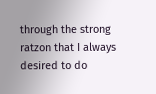through the strong ratzon that I always desired to do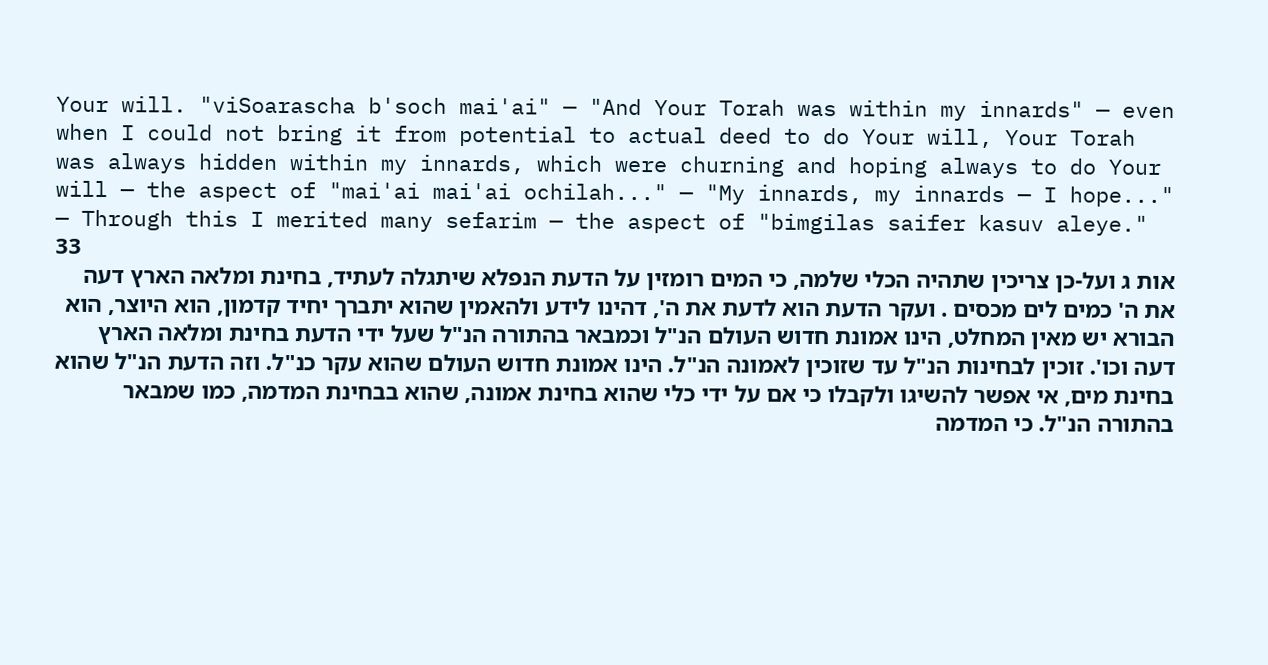Your will. "viSoarascha b'soch mai'ai" — "And Your Torah was within my innards" — even when I could not bring it from potential to actual deed to do Your will, Your Torah was always hidden within my innards, which were churning and hoping always to do Your will — the aspect of "mai'ai mai'ai ochilah..." — "My innards, my innards — I hope..." — Through this I merited many sefarim — the aspect of "bimgilas saifer kasuv aleye." 33
אות ג ועל-כן צריכין שתהיה הכלי שלמה, כי המים רומזין על הדעת הנפלא שיתגלה לעתיד, בחינת ומלאה הארץ דעה את ה' כמים לים מכסים . ועקר הדעת הוא לדעת את ה', דהינו לידע ולהאמין שהוא יתברך יחיד קדמון, הוא היוצר, הוא הבורא יש מאין המחלט, הינו אמונת חדוש העולם הנ"ל וכמבאר בהתורה הנ"ל שעל ידי הדעת בחינת ומלאה הארץ דעה וכו'. זוכין לבחינות הנ"ל עד שזוכין לאמונה הנ"ל. הינו אמונת חדוש העולם שהוא עקר כנ"ל. וזה הדעת הנ"ל שהוא בחינת מים, אי אפשר להשיגו ולקבלו כי אם על ידי כלי שהוא בחינת אמונה, שהוא בבחינת המדמה, כמו שמבאר בהתורה הנ"ל. כי המדמה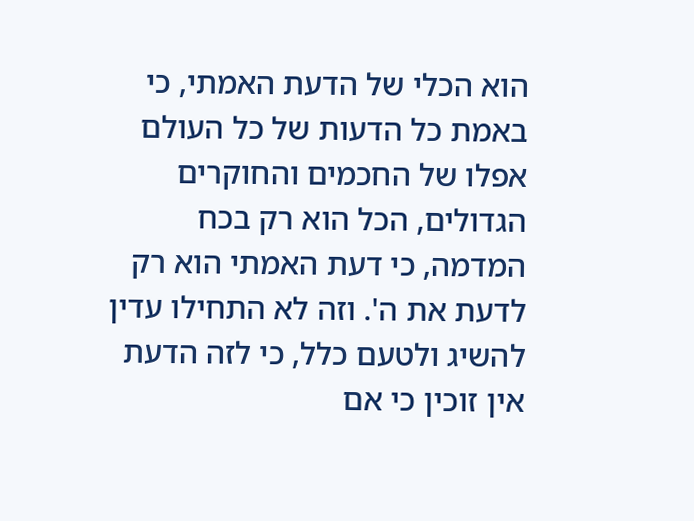הוא הכלי של הדעת האמתי, כי באמת כל הדעות של כל העולם אפלו של החכמים והחוקרים הגדולים, הכל הוא רק בכח המדמה, כי דעת האמתי הוא רק לדעת את ה'. וזה לא התחילו עדין להשיג ולטעם כלל, כי לזה הדעת אין זוכין כי אם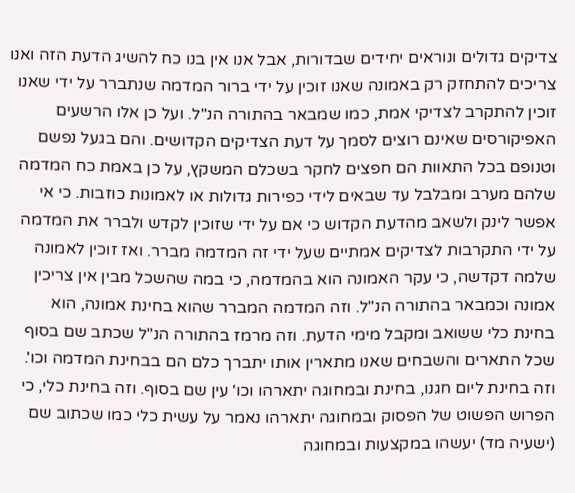צדיקים גדולים ונוראים יחידים שבדורות, אבל אנו אין בנו כח להשיג הדעת הזה ואנו צריכים להתחזק רק באמונה שאנו זוכין על ידי ברור המדמה שנתברר על ידי שאנו זוכין להתקרב לצדיקי אמת, כמו שמבאר בהתורה הנ"ל. ועל כן אלו הרשעים האפיקורסים שאינם רוצים לסמך על דעת הצדיקים הקדושים. והם בגעל נפשם וטנופם בכל התאוות הם חפצים לחקר בשכלם המשקץ, על כן באמת כח המדמה שלהם מערב ומבלבל עד שבאים לידי כפירות גדולות או לאמונות כוזבות. כי אי אפשר לינק ולשאב מהדעת הקדוש כי אם על ידי שזוכין לקדש ולברר את המדמה על ידי התקרבות לצדיקים אמתיים שעל ידי זה המדמה מברר. ואז זוכין לאמונה שלמה דקדשה, כי עקר האמונה הוא בהמדמה, כי במה שהשכל מבין אין צריכין אמונה וכמבאר בהתורה הנ"ל. וזה המדמה המברר שהוא בחינת אמונה, הוא בחינת כלי ששואב ומקבל מימי הדעת. וזה מרמז בהתורה הנ"ל שכתב שם בסוף שכל התארים והשבחים שאנו מתארין אותו יתברך כלם הם בבחינת המדמה וכו'. וזה בחינת ליום חגנו, בחינת ובמחוגה יתארהו וכו' עין שם בסוף. וזה בחינת כלי, כי הפרוש הפשוט של הפסוק ובמחוגה יתארהו נאמר על עשית כלי כמו שכתוב שם (ישעיה מד) יעשהו במקצעות ובמחוגה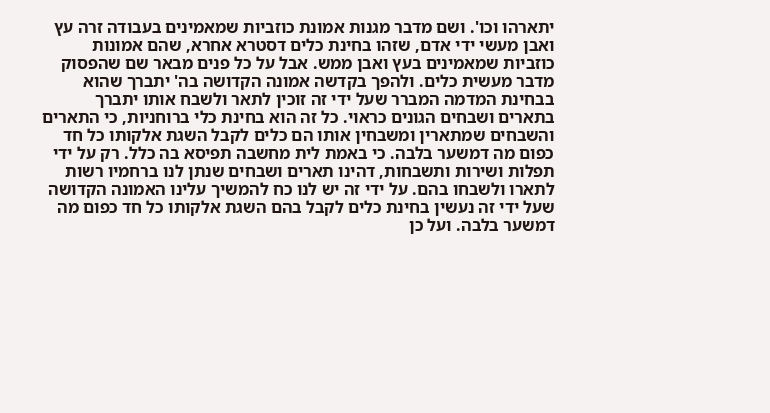יתארהו וכו'. ושם מדבר מגנות אמונת כוזביות שמאמינים בעבודה זרה עץ ואבן מעשי ידי אדם, שזהו בחינת כלים דסטרא אחרא, שהם אמונות כוזביות שמאמינים בעץ ואבן ממש. אבל על כל פנים מבאר שם שהפסוק מדבר מעשית כלים. ולהפך בקדשה אמונה הקדושה בה' יתברך שהוא בבחינת המדמה המברר שעל ידי זה זוכין לתאר ולשבח אותו יתברך בתארים ושבחים הגונים כראוי. כל זה הוא בחינת כלי ברוחניות, כי התארים והשבחים שמתארין ומשבחין אותו הם כלים לקבל השגת אלקותו כל חד כפום מה דמשער בלבה. כי באמת לית מחשבה תפיסא בה כלל. רק על ידי תפלות ושירות ותשבחות, דהינו תארים ושבחים שנתן לנו ברחמיו רשות לתארו ולשבחו בהם. על ידי זה יש לנו כח להמשיך עלינו האמונה הקדושה שעל ידי זה נעשין בחינת כלים לקבל בהם השגת אלקותו כל חד כפום מה דמשער בלבה. ועל כן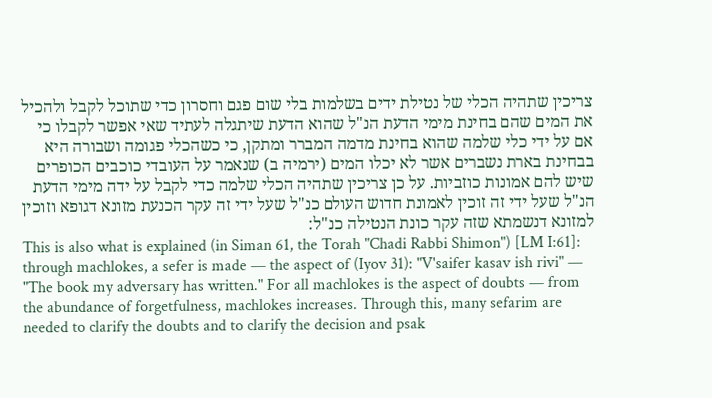צריכין שתהיה הכלי של נטילת ידים בשלמות בלי שום פגם וחסרון כדי שתוכל לקבל ולהכיל את המים שהם בחינת מימי הדעת הנ"ל שהוא הדעת שיתגלה לעתיד שאי אפשר לקבלו כי אם על ידי כלי שלמה שהוא בחינת מדמה המברר ומתקן, כי כשהכלי פגומה ושבורה היא בבחינת בארת נשברים אשר לא יכלו המים (ירמיה ב) שנאמר על העובדי כוכבים הכופרים שיש להם אמונות כוזביות. על כן צריכין שתהיה הכלי שלמה כדי לקבל על ידה מימי הדעת הנ"ל שעל ידי זה זוכין לאמונת חדוש העולם כנ"ל שעל ידי זה עקר הכנעת מזונא דגופא וזוכין למזונא דנשמתא שזה עקר כונת הנטילה כנ"ל:
This is also what is explained (in Siman 61, the Torah "Chadi Rabbi Shimon") [LM I:61]: through machlokes, a sefer is made — the aspect of (Iyov 31): "V'saifer kasav ish rivi" — "The book my adversary has written." For all machlokes is the aspect of doubts — from the abundance of forgetfulness, machlokes increases. Through this, many sefarim are needed to clarify the doubts and to clarify the decision and psak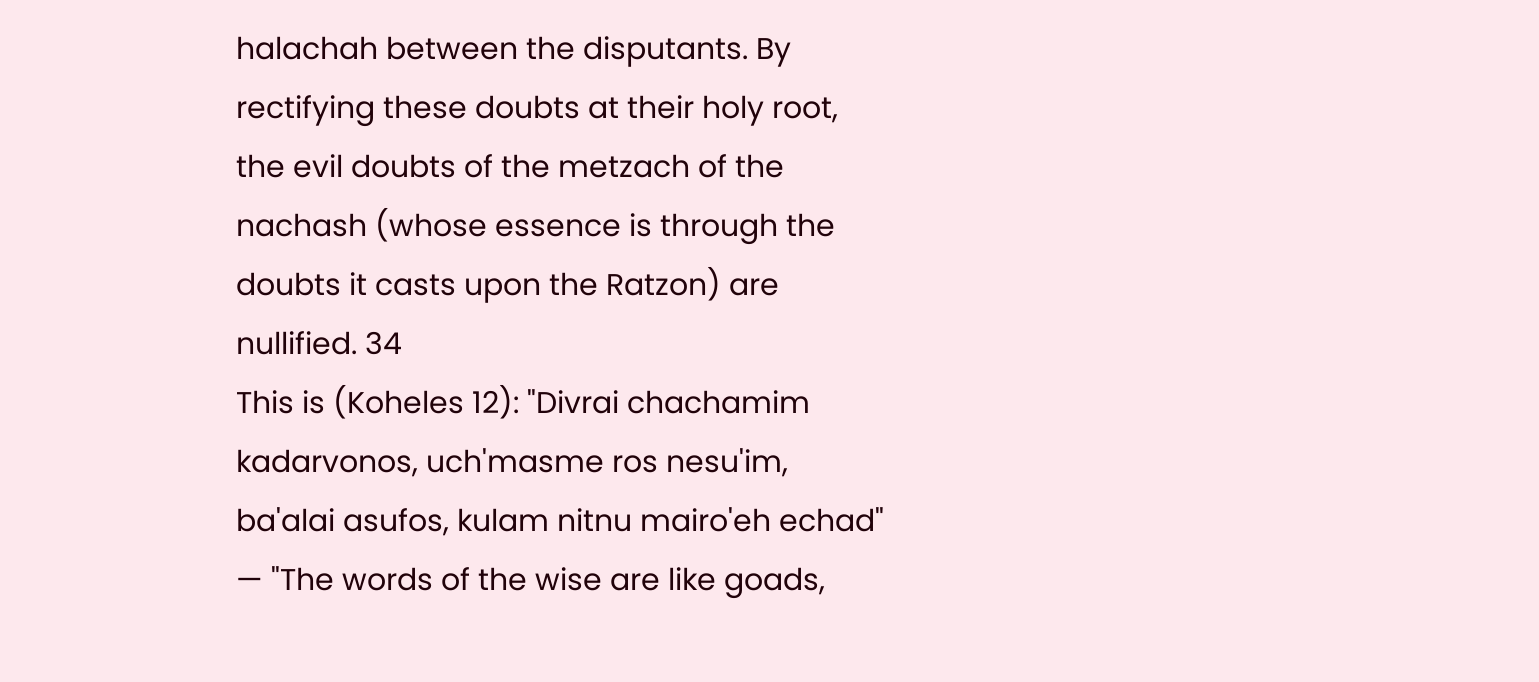halachah between the disputants. By rectifying these doubts at their holy root, the evil doubts of the metzach of the nachash (whose essence is through the doubts it casts upon the Ratzon) are nullified. 34
This is (Koheles 12): "Divrai chachamim kadarvonos, uch'masme ros nesu'im, ba'alai asufos, kulam nitnu mairo'eh echad" — "The words of the wise are like goads,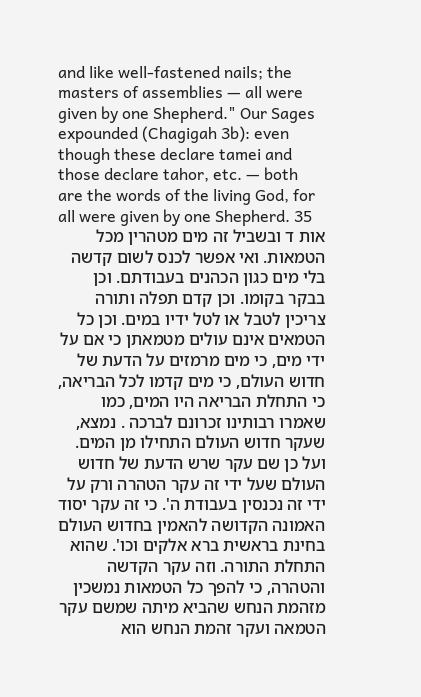and like well-fastened nails; the masters of assemblies — all were given by one Shepherd." Our Sages expounded (Chagigah 3b): even though these declare tamei and those declare tahor, etc. — both are the words of the living God, for all were given by one Shepherd. 35
אות ד ובשביל זה מים מטהרין מכל הטמאות. ואי אפשר לכנס לשום קדשה בלי מים כגון הכהנים בעבודתם. וכן בבקר בקומו. וכן קדם תפלה ותורה צריכין לטבל או לטל ידיו במים. וכן כל הטמאים אינם עולים מטמאתן כי אם על ידי מים, כי מים מרמזים על הדעת של חדוש העולם, כי מים קדמו לכל הבריאה, כי התחלת הבריאה היו המים, כמו שאמרו רבותינו זכרונם לברכה . נמצא, שעקר חדוש העולם התחילו מן המים. ועל כן שם עקר שרש הדעת של חדוש העולם שעל ידי זה עקר הטהרה ורק על ידי זה נכנסין בעבודת ה'. כי זה עקר יסוד האמונה הקדושה להאמין בחדוש העולם בחינת בראשית ברא אלקים וכו'. שהוא התחלת התורה. וזה עקר הקדשה והטהרה, כי להפך כל הטמאות נמשכין מזהמת הנחש שהביא מיתה שמשם עקר הטמאה ועקר זהמת הנחש הוא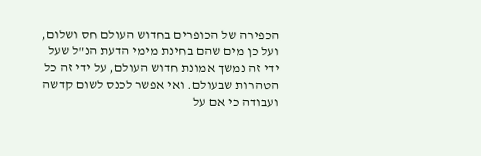הכפירה של הכופרים בחדוש העולם חס ושלום, ועל כן מים שהם בחינת מימי הדעת הנ"ל שעל ידי זה נמשך אמונת חדוש העולם, על ידי זה כל הטהרות שבעולם. ואי אפשר לכנס לשום קדשה ועבודה כי אם על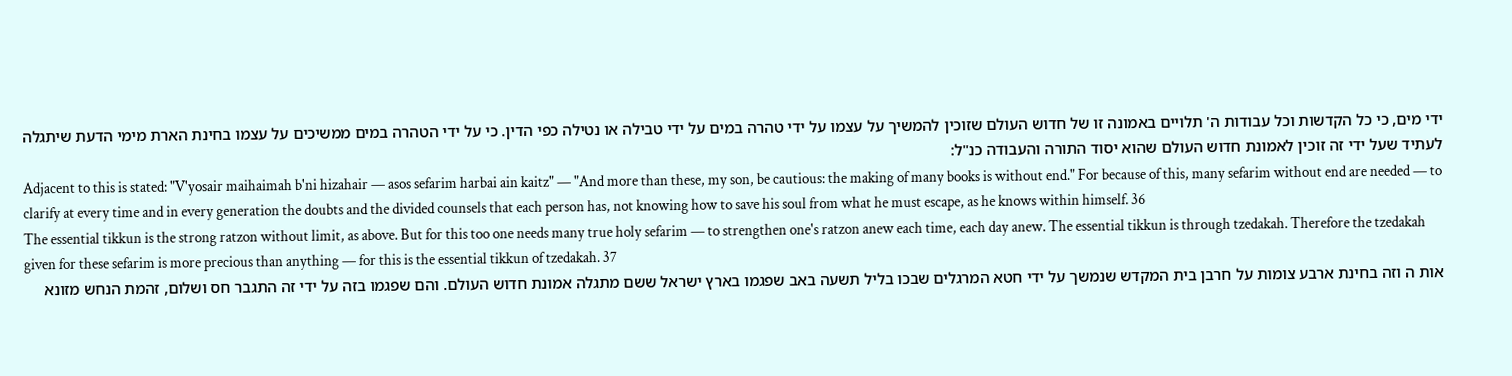ידי מים, כי כל הקדשות וכל עבודות ה' תלויים באמונה זו של חדוש העולם שזוכין להמשיך על עצמו על ידי טהרה במים על ידי טבילה או נטילה כפי הדין. כי על ידי הטהרה במים ממשיכים על עצמו בחינת הארת מימי הדעת שיתגלה לעתיד שעל ידי זה זוכין לאמונת חדוש העולם שהוא יסוד התורה והעבודה כנ"ל:
Adjacent to this is stated: "V'yosair maihaimah b'ni hizahair — asos sefarim harbai ain kaitz" — "And more than these, my son, be cautious: the making of many books is without end." For because of this, many sefarim without end are needed — to clarify at every time and in every generation the doubts and the divided counsels that each person has, not knowing how to save his soul from what he must escape, as he knows within himself. 36
The essential tikkun is the strong ratzon without limit, as above. But for this too one needs many true holy sefarim — to strengthen one's ratzon anew each time, each day anew. The essential tikkun is through tzedakah. Therefore the tzedakah given for these sefarim is more precious than anything — for this is the essential tikkun of tzedakah. 37
אות ה וזה בחינת ארבע צומות על חרבן בית המקדש שנמשך על ידי חטא המרגלים שבכו בליל תשעה באב שפגמו בארץ ישראל ששם מתגלה אמונת חדוש העולם. והם שפגמו בזה על ידי זה התגבר חס ושלום, זהמת הנחש מזונא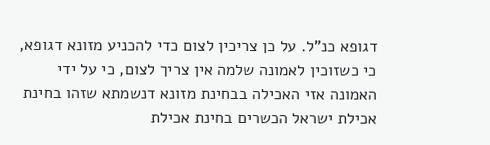דגופא כנ"ל. על כן צריכין לצום כדי להכניע מזונא דגופא, כי כשזוכין לאמונה שלמה אין צריך לצום, כי על ידי האמונה אזי האכילה בבחינת מזונא דנשמתא שזהו בחינת אכילת ישראל הכשרים בחינת אכילת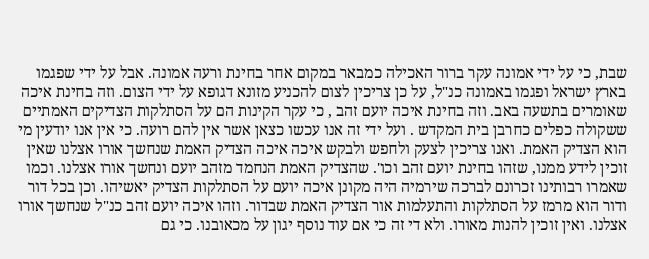שבת, כי על ידי אמונה עקר ברור האכילה כמבאר במקום אחר בחינת ורעה אמונה. אבל על ידי שפגמו בארץ ישראל ופגמו באמונה כנ"ל, על כן צריכין לצום להכניע מזונא דגופא על ידי הצום. וזה בחינת איכה שאומרים בתשעה באב. וזה בחינת איכה יועם זהב , כי עקר הקינות הם על הסתלקות הצדיקים האמתיים ששקולה כפלים כחרבן בית המקדש . ועל ידי זה אנו עכשו כצאן אשר אין להם רועה. כי אין אנו יודעין מי הוא הצדיק האמת. ואנו צריכין לצעק ולחפש ולבקש איכה איכה הצדיק האמת שנחשך אורו אצלנו שאין זוכין לידע ממנו, שזהו בחינת יועם זהב וכו'. שהצדיק האמת הנחמד מזהב יועם ונחשך אורו אצלנו. וכמו שאמרו רבותינו זכרונם לברכה שירמיה היה מקונן איכה יועם על הסתלקות הצדיק יאשיהו. וכן בכל דור ודור הוא מרמז על הסתלקות והתעלמות אור הצדיק האמת שבדור. וזהו איכה יועם זהב כנ"ל שנחשך אורו אצלנו. ואין זוכין להנות מאורו. ולא די זה כי אם עוד נוסף יגון על מכאובנו. כי גם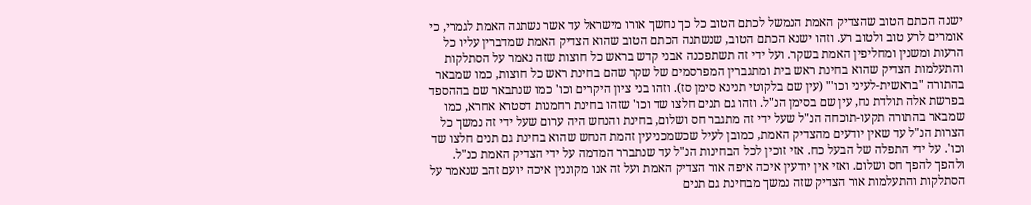ישנה הכתם הטוב שהצדיק האמת הנמשל לכתם הטוב כל כך נחשך אורו מישראל עד אשר נשתנה האמת לגמרי, כי אומרים לרע טוב ולטוב רע. וזהו ישנא הכתם הטוב, שנשתנה הכתם הטוב שהוא הצדיק האמת שמדברין עליו כל הרעות ומשנין ומחליפין האמת בשקר. ועל ידי זה תשתפכנה אבני קדש בראש כל חוצות שזה נאמר על הסתלקות והתעלמות הצדיק שהוא בחינת ראש בית ומתגברין המפרסמים של שקר שהם בחינת ראש כל חוצות, כמו שמבאר בהתורה "בראשית-לעיני וכו'" (עין שם בלקוטי תנינא סימן סז). וזהו בני ציון היקרים וכו' כמו שנתבאר שם בההספד בפרשת אלה תולדת נח, עין שם בסימן הנ"ל. וזהו גם תנים חלצו שד וכו' שזהו בחינת רחמנות דסטרא אחרא, כמו שמבאר בהתורה תקעו-תוכחה הנ"ל שעל ידי זה מתגבר חס ושלום, בחינת והנחש היה ערום שעל ידי זה נמשך כל הצרות הנ"ל עד שאין יודעים מהצדיק האמת, כמובן לעיל שכשמכניעין זהמת הנחש שהוא בחינת גם תנים חלצו שד וכו'. על ידי התפלה של הבעל כח. אזי זוכין לכל הבחינות הנ"ל עד שנתברר המדמה על ידי הצדיק האמת כנ"ל. ולהפך להפך חס ושלום. ואזי אין יודעין איכה איפה אור הצדיק האמת ועל זה אנו מקוננין איכה יועם זהב שנאמר על הסתלקות והתעלמות אור הצדיק שזה נמשך מבחינת גם תנים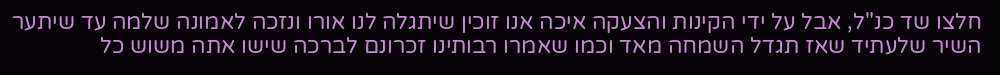חלצו שד כנ"ל, אבל על ידי הקינות והצעקה איכה אנו זוכין שיתגלה לנו אורו ונזכה לאמונה שלמה עד שיתער השיר שלעתיד שאז תגדל השמחה מאד וכמו שאמרו רבותינו זכרונם לברכה שישו אתה משוש כל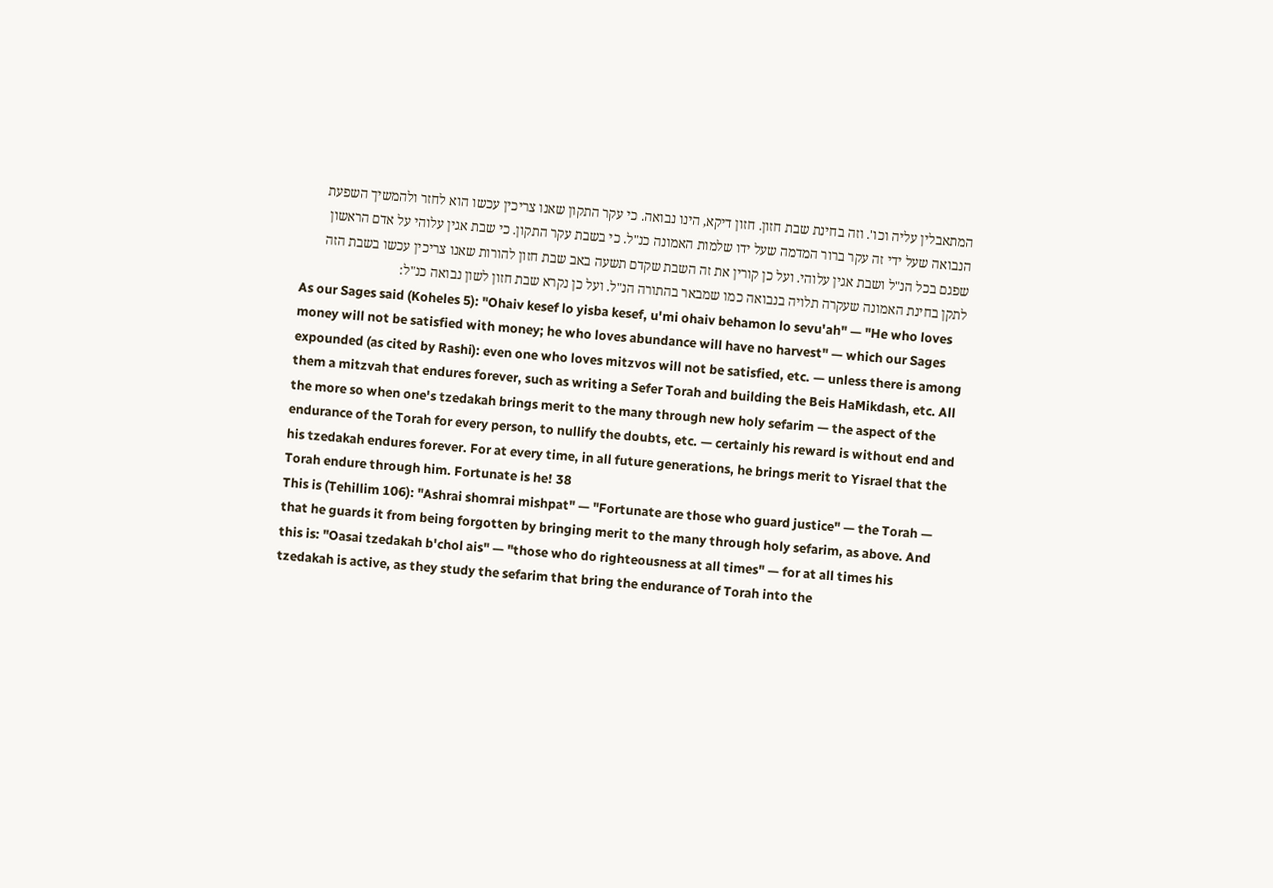המתאבלין עליה וכו'. וזה בחינת שבת חזון. חזון דיקא, הינו נבואה. כי עקר התקון שאנו צריכין עכשו הוא לחזר ולהמשיך השפעת הנבואה שעל ידי זה עקר ברור המדמה שעל ידו שלמות האמונה כנ"ל. כי בשבת עקר התקון. כי שבת אגין עלוהי על אדם הראשון שפגם בכל הנ"ל ושבת אגין עלוהי. ועל כן קורין את זה השבת שקדם תשעה באב שבת חזון להורות שאנו צריכין עכשו בשבת הזה לתקן בחינת האמונה שעקרה תלויה בנבואה כמו שמבאר בהתורה הנ"ל. ועל כן נקרא שבת חזון לשון נבואה כנ"ל:
As our Sages said (Koheles 5): "Ohaiv kesef lo yisba kesef, u'mi ohaiv behamon lo sevu'ah" — "He who loves money will not be satisfied with money; he who loves abundance will have no harvest" — which our Sages expounded (as cited by Rashi): even one who loves mitzvos will not be satisfied, etc. — unless there is among them a mitzvah that endures forever, such as writing a Sefer Torah and building the Beis HaMikdash, etc. All the more so when one's tzedakah brings merit to the many through new holy sefarim — the aspect of the endurance of the Torah for every person, to nullify the doubts, etc. — certainly his reward is without end and his tzedakah endures forever. For at every time, in all future generations, he brings merit to Yisrael that the Torah endure through him. Fortunate is he! 38
This is (Tehillim 106): "Ashrai shomrai mishpat" — "Fortunate are those who guard justice" — the Torah — that he guards it from being forgotten by bringing merit to the many through holy sefarim, as above. And this is: "Oasai tzedakah b'chol ais" — "those who do righteousness at all times" — for at all times his tzedakah is active, as they study the sefarim that bring the endurance of Torah into the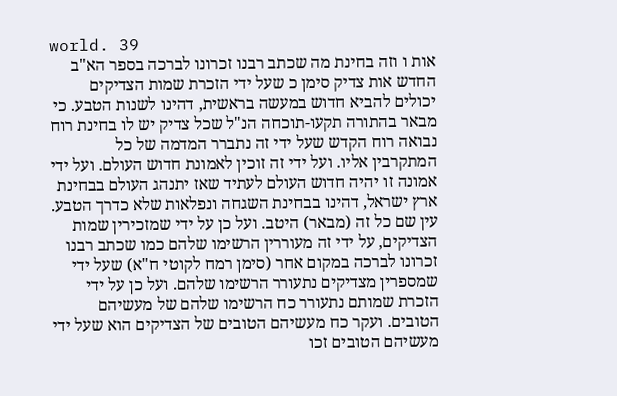world. 39
אות ו וזה בחינת מה שכתב רבנו זכרונו לברכה בספר הא"ב החדש אות צדיק סימן כ שעל ידי הזכרת שמות הצדיקים יכולים להביא חדוש במעשה בראשית, דהינו לשנות הטבע. כי מבאר בהתורה תקעו-תוכחה הנ"ל שכל צדיק יש לו בחינת רוח נבואה רוח הקדש שעל ידי זה נתברר המדמה של כל המתקרבין אליו. ועל ידי זה זוכין לאמונת חדוש העולם. ועל ידי אמונה זו יהיה חדוש העולם לעתיד שאז יתנהג העולם בבחינת ארץ ישראל, דהינו בבחינת השגחה ונפלאות שלא כדרך הטבע. עין שם כל זה (מבאר) היטב. ועל כן על ידי שמזכירין שמות הצדיקים, על ידי זה מעוררין הרשימו שלהם כמו שכתב רבנו זכרונו לברכה במקום אחר (סימן רמח לקוטי ח"א) שעל ידי שמספרין מצדיקים נתעורר הרשימו שלהם. ועל כן על ידי הזכרת שמותם נתעורר כח הרשימו שלהם של מעשיהם הטובים. ועקר כח מעשיהם הטובים של הצדיקים הוא שעל ידי מעשיהם הטובים זכו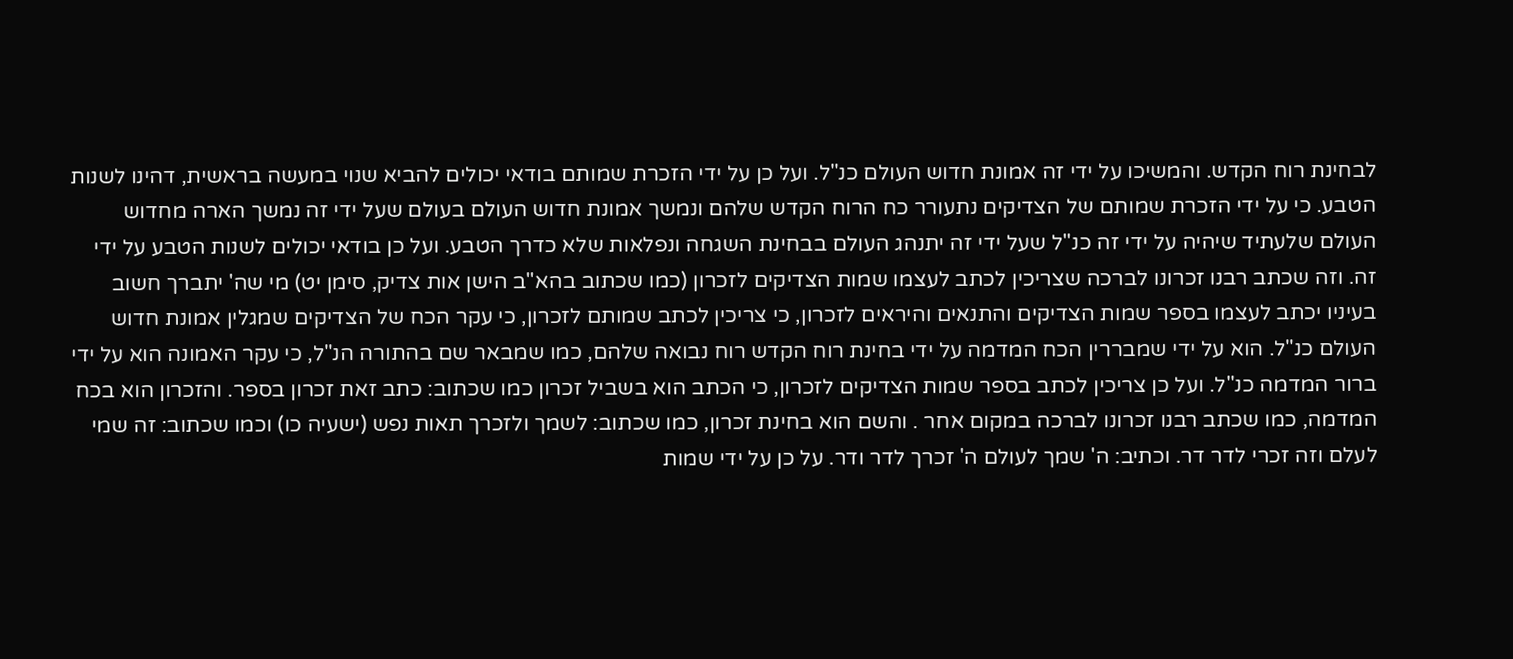לבחינת רוח הקדש. והמשיכו על ידי זה אמונת חדוש העולם כנ"ל. ועל כן על ידי הזכרת שמותם בודאי יכולים להביא שנוי במעשה בראשית, דהינו לשנות הטבע. כי על ידי הזכרת שמותם של הצדיקים נתעורר כח הרוח הקדש שלהם ונמשך אמונת חדוש העולם בעולם שעל ידי זה נמשך הארה מחדוש העולם שלעתיד שיהיה על ידי זה כנ"ל שעל ידי זה יתנהג העולם בבחינת השגחה ונפלאות שלא כדרך הטבע. ועל כן בודאי יכולים לשנות הטבע על ידי זה. וזה שכתב רבנו זכרונו לברכה שצריכין לכתב לעצמו שמות הצדיקים לזכרון (כמו שכתוב בהא"ב הישן אות צדיק, סימן יט) מי שה' יתברך חשוב בעיניו יכתב לעצמו בספר שמות הצדיקים והתנאים והיראים לזכרון, כי צריכין לכתב שמותם לזכרון, כי עקר הכח של הצדיקים שמגלין אמונת חדוש העולם כנ"ל. הוא על ידי שמבררין הכח המדמה על ידי בחינת רוח הקדש רוח נבואה שלהם, כמו שמבאר שם בהתורה הנ"ל, כי עקר האמונה הוא על ידי ברור המדמה כנ"ל. ועל כן צריכין לכתב בספר שמות הצדיקים לזכרון, כי הכתב הוא בשביל זכרון כמו שכתוב: כתב זאת זכרון בספר. והזכרון הוא בכח המדמה, כמו שכתב רבנו זכרונו לברכה במקום אחר . והשם הוא בחינת זכרון, כמו שכתוב: לשמך ולזכרך תאות נפש (ישעיה כו) וכמו שכתוב: זה שמי לעלם וזה זכרי לדר דר. וכתיב: ה' שמך לעולם ה' זכרך לדר ודר. על כן על ידי שמות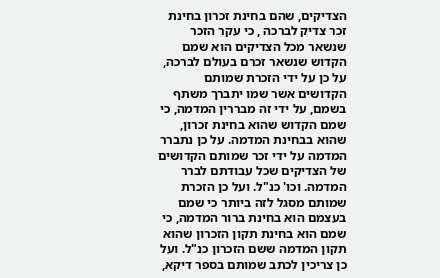הצדיקים, שהם בחינת זכרון בחינת זכר צדיק לברכה , כי עקר הזכר שנשאר מכל הצדיקים הוא שמם הקדוש שנשאר זכרם בעולם לברכה, על כן על ידי הזכרת שמותם הקדושים אשר שמו יתברך משתף בשמם, על ידי זה מבררין המדמה, כי שמם הקדוש שהוא בחינת זכרון, שהוא בבחינת המדמה. על כן נתברר המדמה על ידי זכר שמותם הקדושים של הצדיקים שכל עבודתם לברר המדמה. וכו' כנ"ל. ועל כן הזכרת שמותם מסגל לזה ביותר כי שמם בעצמם הוא בחינת ברור המדמה, כי שמם הוא בחינת תקון הזכרון שהוא תקון המדמה ששם הזכרון כנ"ל. ועל כן צריכין לכתב שמותם בספר דיקא,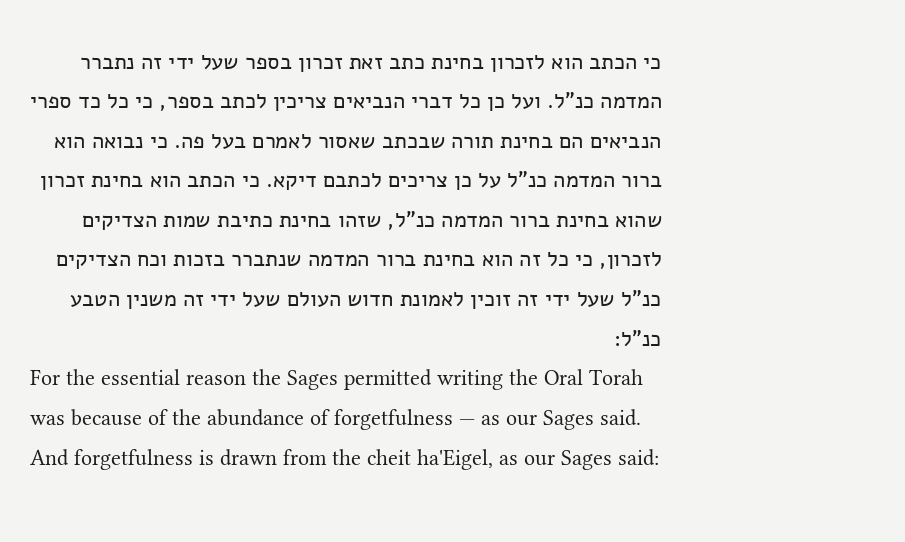כי הכתב הוא לזכרון בחינת כתב זאת זכרון בספר שעל ידי זה נתברר המדמה כנ"ל. ועל כן כל דברי הנביאים צריכין לכתב בספר, כי כל כד ספרי הנביאים הם בחינת תורה שבכתב שאסור לאמרם בעל פה. כי נבואה הוא ברור המדמה כנ"ל על כן צריכים לכתבם דיקא. כי הכתב הוא בחינת זכרון שהוא בחינת ברור המדמה כנ"ל, שזהו בחינת כתיבת שמות הצדיקים לזכרון, כי כל זה הוא בחינת ברור המדמה שנתברר בזכות וכח הצדיקים כנ"ל שעל ידי זה זוכין לאמונת חדוש העולם שעל ידי זה משנין הטבע כנ"ל:
For the essential reason the Sages permitted writing the Oral Torah was because of the abundance of forgetfulness — as our Sages said. And forgetfulness is drawn from the cheit ha'Eigel, as our Sages said: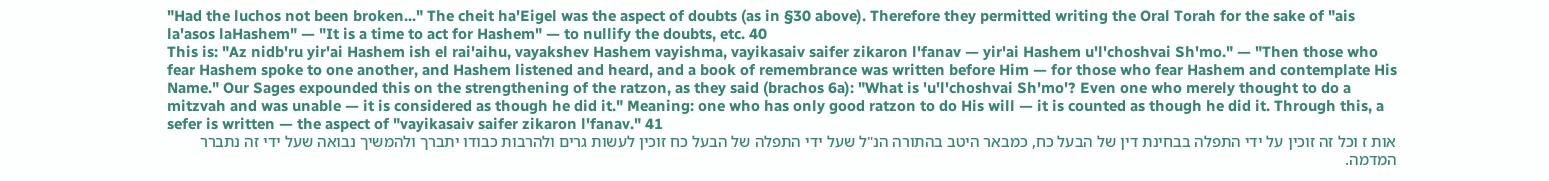"Had the luchos not been broken..." The cheit ha'Eigel was the aspect of doubts (as in §30 above). Therefore they permitted writing the Oral Torah for the sake of "ais la'asos laHashem" — "It is a time to act for Hashem" — to nullify the doubts, etc. 40
This is: "Az nidb'ru yir'ai Hashem ish el rai'aihu, vayakshev Hashem vayishma, vayikasaiv saifer zikaron l'fanav — yir'ai Hashem u'l'choshvai Sh'mo." — "Then those who fear Hashem spoke to one another, and Hashem listened and heard, and a book of remembrance was written before Him — for those who fear Hashem and contemplate His Name." Our Sages expounded this on the strengthening of the ratzon, as they said (brachos 6a): "What is 'u'l'choshvai Sh'mo'? Even one who merely thought to do a mitzvah and was unable — it is considered as though he did it." Meaning: one who has only good ratzon to do His will — it is counted as though he did it. Through this, a sefer is written — the aspect of "vayikasaiv saifer zikaron l'fanav." 41
אות ז וכל זה זוכין על ידי התפלה בבחינת דין של הבעל כח, כמבאר היטב בהתורה הנ"ל שעל ידי התפלה של הבעל כח זוכין לעשות גרים ולהרבות כבודו יתברך ולהמשיך נבואה שעל ידי זה נתברר המדמה.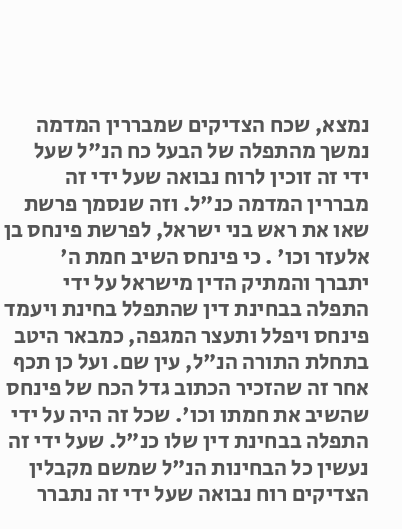נמצא, שכח הצדיקים שמבררין המדמה נמשך מהתפלה של הבעל כח הנ"ל שעל ידי זה זוכין לרוח נבואה שעל ידי זה מבררין המדמה כנ"ל. וזה שנסמך פרשת שאו את ראש בני ישראל, לפרשת פינחס בן אלעזר וכו' . כי פינחס השיב חמת ה' יתברך והמתיק הדין מישראל על ידי התפלה בבחינת דין שהתפלל בחינת ויעמד פינחס ויפלל ותעצר המגפה, כמבאר היטב בתחלת התורה הנ"ל, עין שם. ועל כן תכף אחר זה שהזכיר הכתוב גדל הכח של פינחס שהשיב את חמתו וכו'. שכל זה היה על ידי התפלה בבחינת דין שלו כנ"ל. שעל ידי זה נעשין כל הבחינות הנ"ל שמשם מקבלין הצדיקים רוח נבואה שעל ידי זה נתברר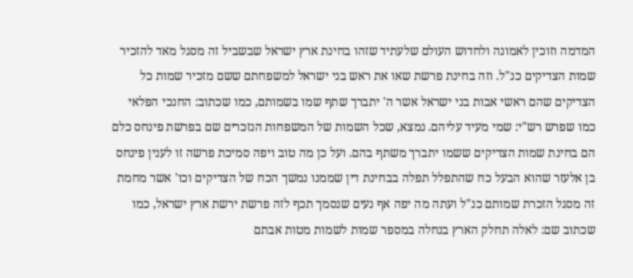המדמה וזוכין לאמונה ולחדוש העולם שלעתיד שזהו בחינת ארץ ישראל שבשביל זה מסגל מאד להזכיר שמות הצדיקים כנ"ל. וזה בחינת פרשת שאו את ראש בני ישראל למשפחתם ששם מזכיר שמות כל הצדיקים שהם ראשי אבות בני ישראל אשר ה' יתברך שתף שמו בשמותם, כמו שכתוב: החנכי הפלאי כמו שפרש רש"י: שמי מעיד עליהם. נמצא, שכל השמות של המשפחות הנזכרים שם בפרשת פינחס כלם הם בחינת שמות הצדיקים ששמו יתברך משתף בהם. ועל כן מה טוב ויפה סמיכת פרשה זו לענין פינחס בן אלעזר שהוא הבעל כח שהתפלל תפלה בבחינת דין שממנו נמשך הכח של הצדיקים וכו' אשר מחמת זה מסגל הזכרת שמותם כנ"ל ועתה מה יפה אף נעים שנסמך תכף לזה פרשת ירשת ארץ ישראל, כמו שכתוב שם: לאלה תחלק הארץ בנחלה במספר שמות לשמות מטות אבתם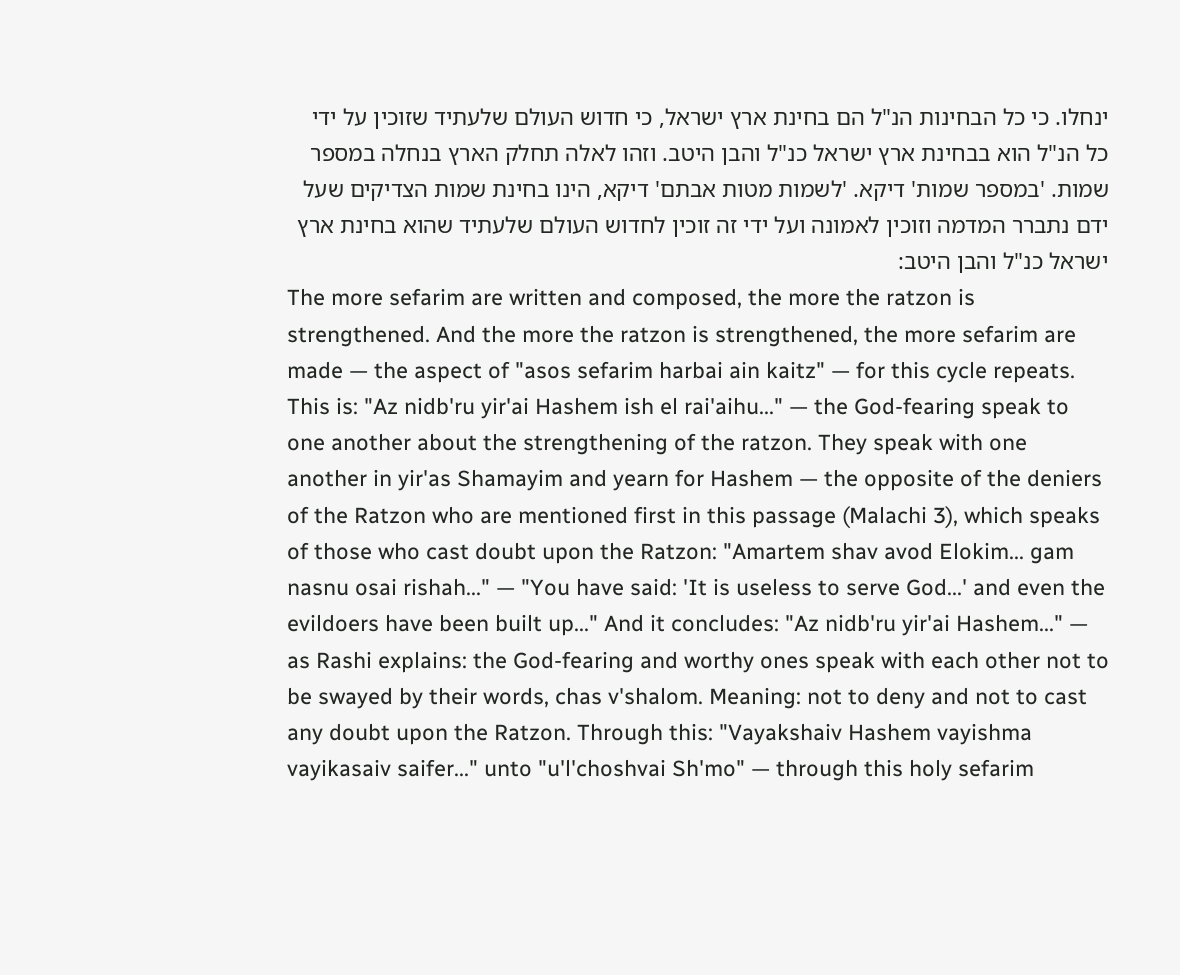ינחלו. כי כל הבחינות הנ"ל הם בחינת ארץ ישראל, כי חדוש העולם שלעתיד שזוכין על ידי כל הנ"ל הוא בבחינת ארץ ישראל כנ"ל והבן היטב. וזהו לאלה תחלק הארץ בנחלה במספר שמות. 'במספר שמות' דיקא. 'לשמות מטות אבתם' דיקא, הינו בחינת שמות הצדיקים שעל ידם נתברר המדמה וזוכין לאמונה ועל ידי זה זוכין לחדוש העולם שלעתיד שהוא בחינת ארץ ישראל כנ"ל והבן היטב:
The more sefarim are written and composed, the more the ratzon is strengthened. And the more the ratzon is strengthened, the more sefarim are made — the aspect of "asos sefarim harbai ain kaitz" — for this cycle repeats. This is: "Az nidb'ru yir'ai Hashem ish el rai'aihu..." — the God-fearing speak to one another about the strengthening of the ratzon. They speak with one another in yir'as Shamayim and yearn for Hashem — the opposite of the deniers of the Ratzon who are mentioned first in this passage (Malachi 3), which speaks of those who cast doubt upon the Ratzon: "Amartem shav avod Elokim... gam nasnu osai rishah..." — "You have said: 'It is useless to serve God...' and even the evildoers have been built up..." And it concludes: "Az nidb'ru yir'ai Hashem..." — as Rashi explains: the God-fearing and worthy ones speak with each other not to be swayed by their words, chas v'shalom. Meaning: not to deny and not to cast any doubt upon the Ratzon. Through this: "Vayakshaiv Hashem vayishma vayikasaiv saifer..." unto "u'l'choshvai Sh'mo" — through this holy sefarim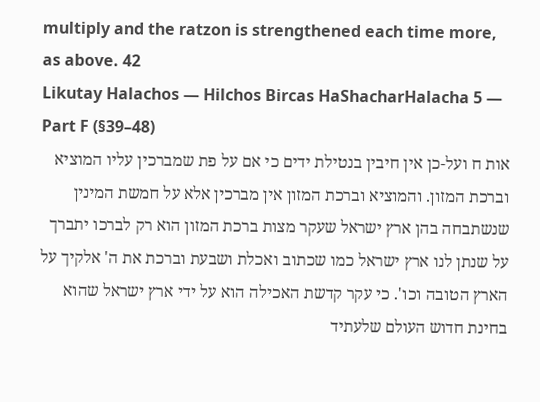multiply and the ratzon is strengthened each time more, as above. 42
Likutay Halachos — Hilchos Bircas HaShacharHalacha 5 — Part F (§39–48)
אות ח ועל-כן אין חיבין בנטילת ידים כי אם על פת שמברכין עליו המוציא וברכת המזון. והמוציא וברכת המזון אין מברכין אלא על חמשת המינין שנשתבחה בהן ארץ ישראל שעקר מצות ברכת המזון הוא רק לברכו יתברך על שנתן לנו ארץ ישראל כמו שכתוב ואכלת ושבעת וברכת את ה' אלקיך על הארץ הטובה וכו'. כי עקר קדשת האכילה הוא על ידי ארץ ישראל שהוא בחינת חדוש העולם שלעתיד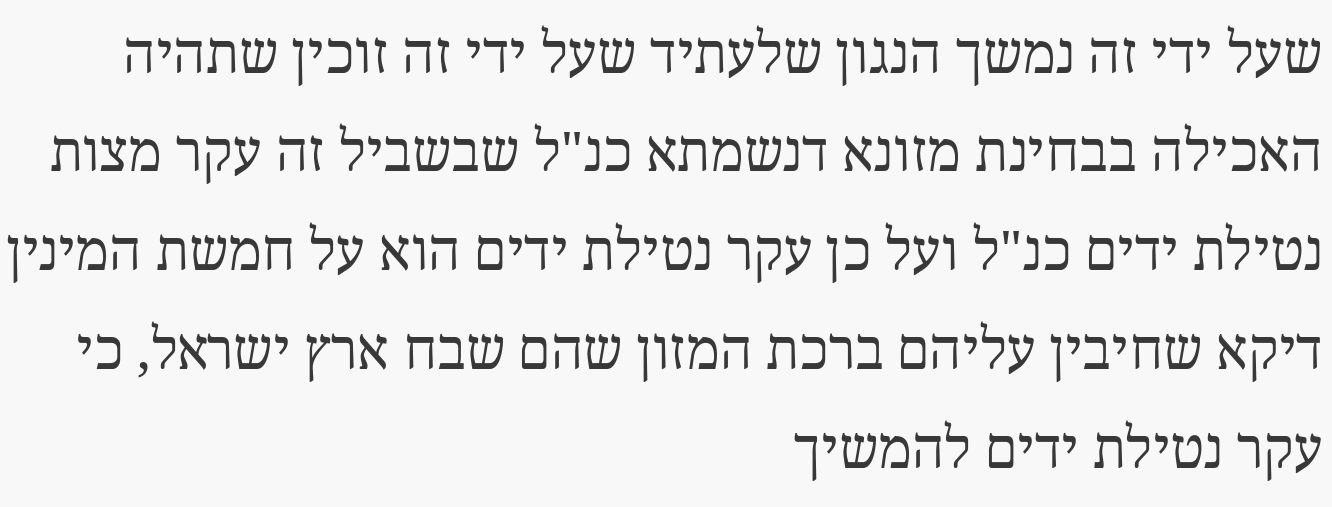שעל ידי זה נמשך הנגון שלעתיד שעל ידי זה זוכין שתהיה האכילה בבחינת מזונא דנשמתא כנ"ל שבשביל זה עקר מצות נטילת ידים כנ"ל ועל כן עקר נטילת ידים הוא על חמשת המינין דיקא שחיבין עליהם ברכת המזון שהם שבח ארץ ישראל, כי עקר נטילת ידים להמשיך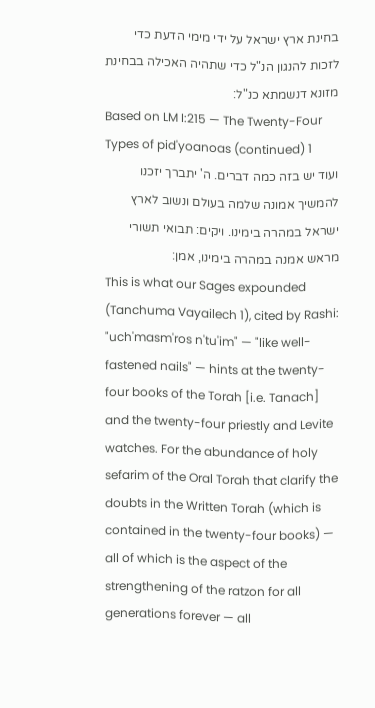בחינת ארץ ישראל על ידי מימי הדעת כדי לזכות להנגון הנ"ל כדי שתהיה האכילה בבחינת מזונא דנשמתא כנ"ל:
Based on LM I:215 — The Twenty-Four Types of pid'yoanoas (continued) 1
ועוד יש בזה כמה דברים. ה' יתברך יזכנו להמשיך אמונה שלמה בעולם ונשוב לארץ ישראל במהרה בימינו. ויקים: תבואי תשורי מראש אמנה במהרה בימינו, אמן:
This is what our Sages expounded (Tanchuma Vayailech 1), cited by Rashi: "uch'masm'ros n'tu'im" — "like well-fastened nails" — hints at the twenty-four books of the Torah [i.e. Tanach] and the twenty-four priestly and Levite watches. For the abundance of holy sefarim of the Oral Torah that clarify the doubts in the Written Torah (which is contained in the twenty-four books) — all of which is the aspect of the strengthening of the ratzon for all generations forever — all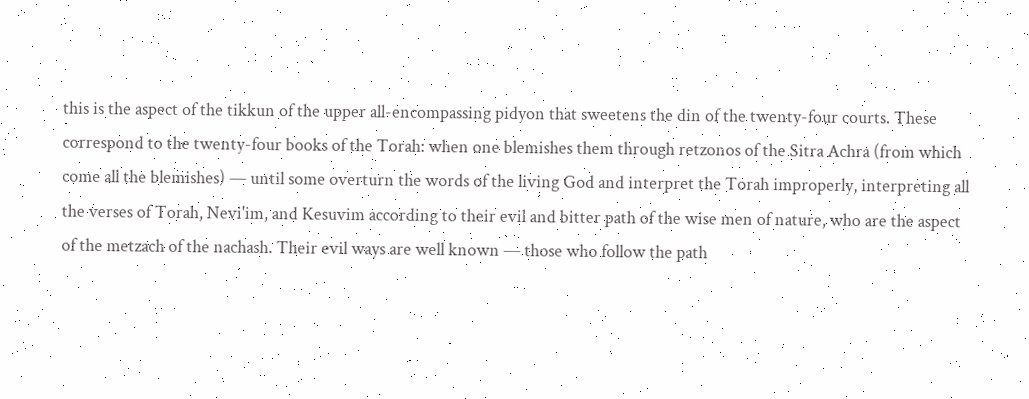this is the aspect of the tikkun of the upper all-encompassing pidyon that sweetens the din of the twenty-four courts. These correspond to the twenty-four books of the Torah: when one blemishes them through retzonos of the Sitra Achra (from which come all the blemishes) — until some overturn the words of the living God and interpret the Torah improperly, interpreting all the verses of Torah, Nevi'im, and Kesuvim according to their evil and bitter path of the wise men of nature, who are the aspect of the metzach of the nachash. Their evil ways are well known — those who follow the path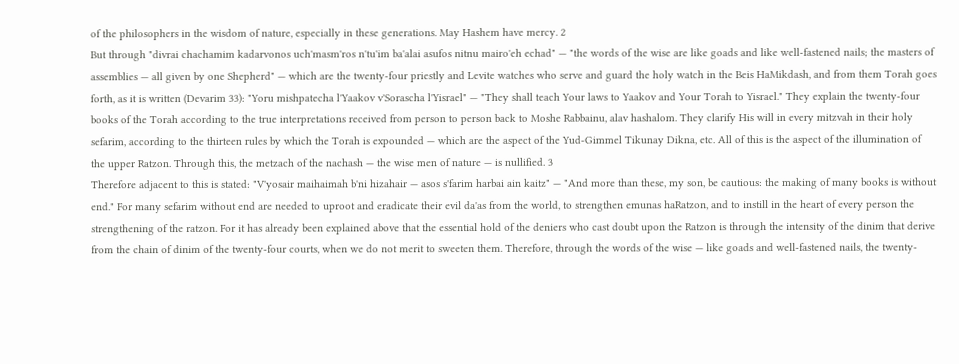of the philosophers in the wisdom of nature, especially in these generations. May Hashem have mercy. 2
But through "divrai chachamim kadarvonos uch'masm'ros n'tu'im ba'alai asufos nitnu mairo'eh echad" — "the words of the wise are like goads and like well-fastened nails; the masters of assemblies — all given by one Shepherd" — which are the twenty-four priestly and Levite watches who serve and guard the holy watch in the Beis HaMikdash, and from them Torah goes forth, as it is written (Devarim 33): "Yoru mishpatecha l'Yaakov v'Sorascha l'Yisrael" — "They shall teach Your laws to Yaakov and Your Torah to Yisrael." They explain the twenty-four books of the Torah according to the true interpretations received from person to person back to Moshe Rabbainu, alav hashalom. They clarify His will in every mitzvah in their holy sefarim, according to the thirteen rules by which the Torah is expounded — which are the aspect of the Yud-Gimmel Tikunay Dikna, etc. All of this is the aspect of the illumination of the upper Ratzon. Through this, the metzach of the nachash — the wise men of nature — is nullified. 3
Therefore adjacent to this is stated: "V'yosair maihaimah b'ni hizahair — asos s'farim harbai ain kaitz" — "And more than these, my son, be cautious: the making of many books is without end." For many sefarim without end are needed to uproot and eradicate their evil da'as from the world, to strengthen emunas haRatzon, and to instill in the heart of every person the strengthening of the ratzon. For it has already been explained above that the essential hold of the deniers who cast doubt upon the Ratzon is through the intensity of the dinim that derive from the chain of dinim of the twenty-four courts, when we do not merit to sweeten them. Therefore, through the words of the wise — like goads and well-fastened nails, the twenty-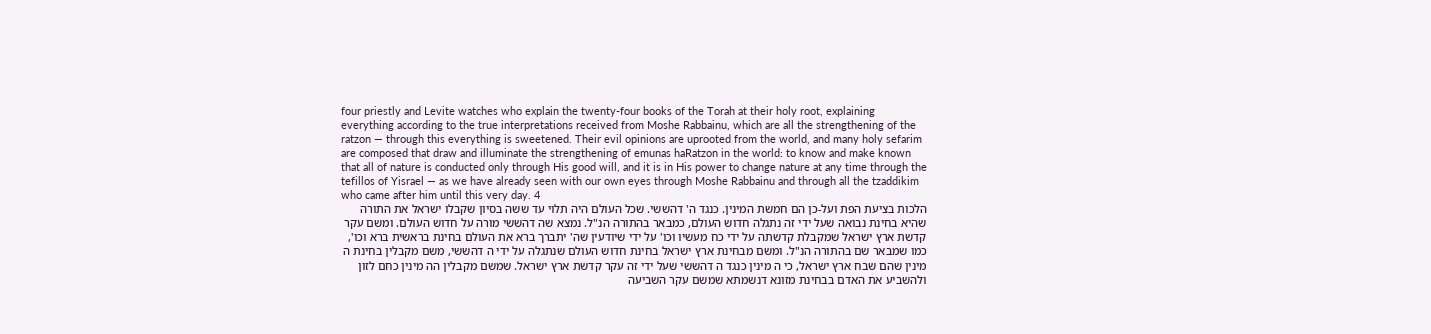four priestly and Levite watches who explain the twenty-four books of the Torah at their holy root, explaining everything according to the true interpretations received from Moshe Rabbainu, which are all the strengthening of the ratzon — through this everything is sweetened. Their evil opinions are uprooted from the world, and many holy sefarim are composed that draw and illuminate the strengthening of emunas haRatzon in the world: to know and make known that all of nature is conducted only through His good will, and it is in His power to change nature at any time through the tefillos of Yisrael — as we have already seen with our own eyes through Moshe Rabbainu and through all the tzaddikim who came after him until this very day. 4
הלכות בציעת הפת ועל-כן הם חמשת המינין. כנגד ה' דהששי. שכל העולם היה תלוי עד ששה בסיון שקבלו ישראל את התורה שהיא בחינת נבואה שעל ידי זה נתגלה חדוש העולם, כמבאר בהתורה הנ"ל. נמצא שה דהששי מורה על חדוש העולם. ומשם עקר קדשת ארץ ישראל שמקבלת קדשתה על ידי כח מעשיו וכו' על ידי שיודעין שה' יתברך ברא את העולם בחינת בראשית ברא וכו', כמו שמבאר שם בהתורה הנ"ל. ומשם מבחינת ארץ ישראל בחינת חדוש העולם שנתגלה על ידי ה דהששי, משם מקבלין בחינת ה מינין שהם שבח ארץ ישראל, כי ה מינין כנגד ה דהששי שעל ידי זה עקר קדשת ארץ ישראל. שמשם מקבלין הה מינין כחם לזון ולהשביע את האדם בבחינת מזונא דנשמתא שמשם עקר השביעה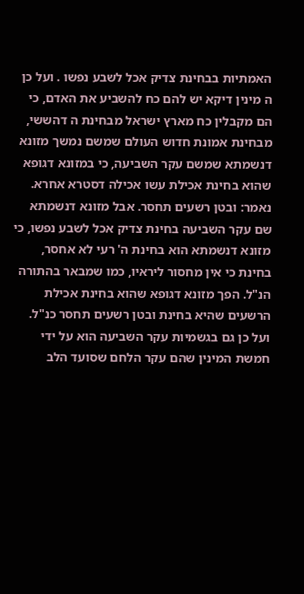האמתיות בבחינת צדיק אכל לשבע נפשו . ועל כן ה מינין דיקא יש להם כח להשביע את האדם, כי הם מקבלין כח מארץ ישראל מבחינת ה דהששי, מבחינת אמונת חדוש העולם שמשם נמשך מזונא דנשמתא שמשם עקר השביעה, כי במזונא דגופא שהוא בחינת אכילת עשו אכילה דסטרא אחרא. נאמר: ובטן רשעים תחסר. אבל מזונא דנשמתא שם עקר השביעה בחינת צדיק אכל לשבע נפשו, כי מזונא דנשמתא הוא בחינת ה' רעי לא אחסר, בחינת כי אין מחסור ליראיו, כמו שמבאר בהתורה הנ"ל. הפך מזונא דגופא שהוא בחינת אכילת הרשעים שהיא בחינת ובטן רשעים תחסר כנ"ל. ועל כן גם בגשמיות עקר השביעה הוא על ידי חמשת המינין שהם עקר הלחם שסועד הלב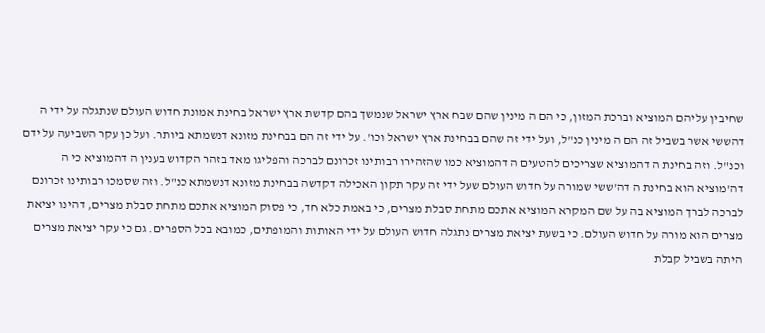שחיבין עליהם המוציא וברכת המזון, כי הם ה מינין שהם שבח ארץ ישראל שנמשך בהם קדשת ארץ ישראל בחינת אמונת חדוש העולם שנתגלה על ידי ה דהששי אשר בשביל זה הם ה מינין כנ"ל, ועל ידי זה שהם בבחינת ארץ ישראל וכו'. על ידי זה הם בבחינת מזונא דנשמתא ביותר. ועל כן עקר השביעה על ידם וכנ"ל. וזה בחינת ה דהמוציא שצריכים להטעים ה דהמוציא כמו שהזהירו רבותינו זכרונם לברכה והפליגו מאד בזהר הקדוש בענין ה דהמוציא כי ה דה'מוציא הוא בחינת ה דה'ששי שמורה על חדוש העולם שעל ידי זה עקר תקון האכילה דקדשה בבחינת מזונא דנשמתא כנ"ל. וזה שסמכו רבותינו זכרונם לברכה לברך המוציא בה על שם המקרא המוציא אתכם מתחת סבלת מצרים, כי באמת כלא חד, כי פסוק המוציא אתכם מתחת סבלת מצרים, דהינו יציאת מצרים הוא מורה על חדוש העולם. כי בשעת יציאת מצרים נתגלה חדוש העולם על ידי האותות והמופתים, כמובא בכל הספרים. גם כי עקר יציאת מצרים היתה בשביל קבלת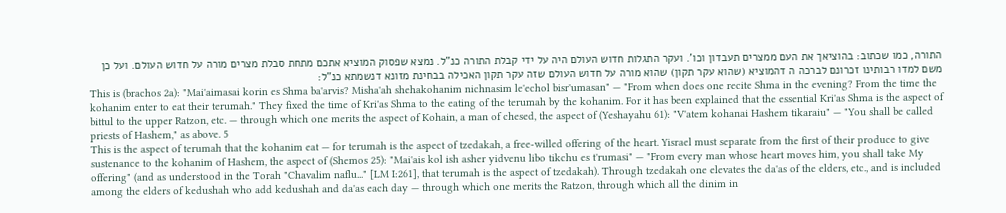התורה, כמו שכתוב: בהוציאך את העם ממצרים תעבדון וכו'. ועקר התגלות חדוש העולם היה על ידי קבלת התורה כנ"ל. נמצא שפסוק המוציא אתכם מתחת סבלת מצרים מורה על חדוש העולם. ועל כן משם למדו רבותינו זכרונם לברכה ה דהמוציא (שהוא עקר תקון) שהוא מורה על חדוש העולם שזה עקר תקון האכילה בבחינת מזונא דנשמתא כנ"ל:
This is (brachos 2a): "Mai'aimasai korin es Shma ba'arvis? Misha'ah shehakohanim nichnasim le'echol bisr'umasan" — "From when does one recite Shma in the evening? From the time the kohanim enter to eat their terumah." They fixed the time of Kri'as Shma to the eating of the terumah by the kohanim. For it has been explained that the essential Kri'as Shma is the aspect of bittul to the upper Ratzon, etc. — through which one merits the aspect of Kohain, a man of chesed, the aspect of (Yeshayahu 61): "V'atem kohanai Hashem tikaraiu" — "You shall be called priests of Hashem," as above. 5
This is the aspect of terumah that the kohanim eat — for terumah is the aspect of tzedakah, a free-willed offering of the heart. Yisrael must separate from the first of their produce to give sustenance to the kohanim of Hashem, the aspect of (Shemos 25): "Mai'ais kol ish asher yidvenu libo tikchu es t'rumasi" — "From every man whose heart moves him, you shall take My offering" (and as understood in the Torah "Chavalim naflu..." [LM I:261], that terumah is the aspect of tzedakah). Through tzedakah one elevates the da'as of the elders, etc., and is included among the elders of kedushah who add kedushah and da'as each day — through which one merits the Ratzon, through which all the dinim in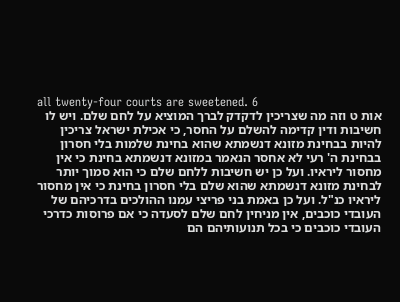all twenty-four courts are sweetened. 6
אות ט וזה מה שצריכין לדקדק לברך המוציא על לחם שלם. ויש לו חשיבות ודין קדימה להשלם על החסר, כי אכילת ישראל צריכין להיות בבחינת מזונא דנשמתא שהוא בחינת שלמות בלי חסרון בבחינת ה' רעי לא אחסר הנאמר במזונא דנשמתא בחינת כי אין מחסור ליראיו. ועל כן יש חשיבות ללחם שלם כי הוא סמוך יותר לבחינת מזונא דנשמתא שהוא שלם בלי חסרון בחינת כי אין מחסור ליראיו כנ"ל. ועל כן באמת בני פריצי עמנו ההולכים בדרכיהם של העובדי כוכבים, אין מניחין לחם שלם לסעדה כי אם פרוסות כדרכי העובדי כוכבים כי בכל תנועותיהם הם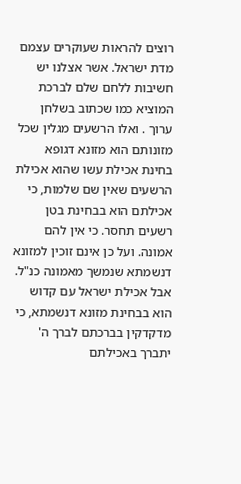רוצים להראות שעוקרים עצמם מדת ישראל. אשר אצלנו יש חשיבות ללחם שלם לברכת המוציא כמו שכתוב בשלחן ערוך . ואלו הרשעים מגלין שכל מזונותם הוא מזונא דגופא בחינת אכילת עשו שהוא אכילת הרשעים שאין שם שלמות, כי אכילתם הוא בבחינת בטן רשעים תחסר. כי אין להם אמונה. ועל כן אינם זוכין למזונא דנשמתא שנמשך מאמונה כנ"ל. אבל אכילת ישראל עם קדוש הוא בבחינת מזונא דנשמתא, כי מדקדקין בברכתם לברך ה' יתברך באכילתם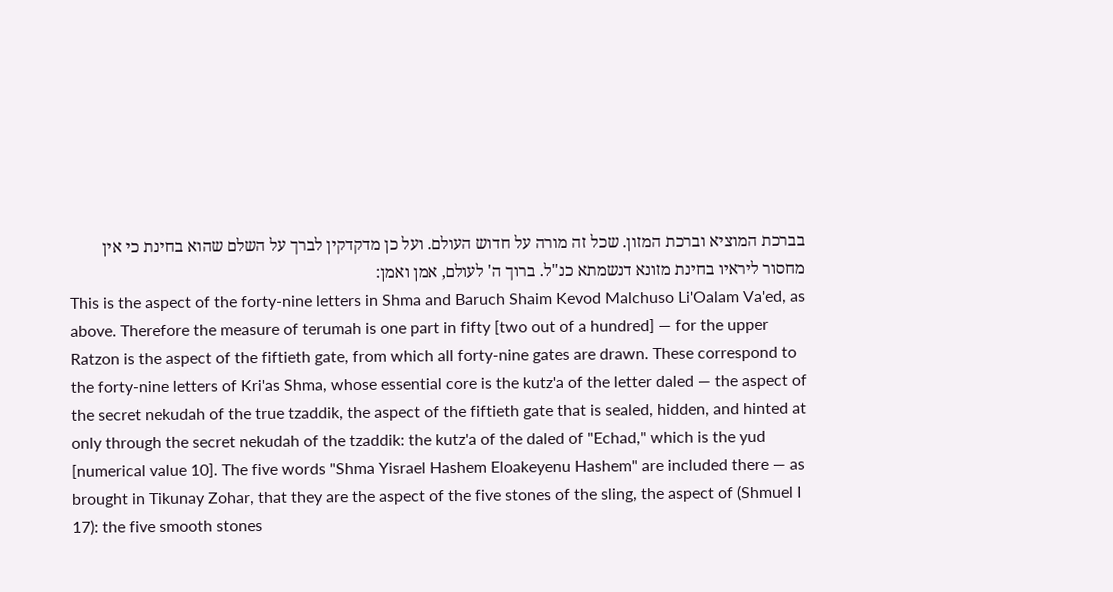בברכת המוציא וברכת המזון. שכל זה מורה על חדוש העולם. ועל כן מדקדקין לברך על השלם שהוא בחינת כי אין מחסור ליראיו בחינת מזונא דנשמתא כנ"ל. ברוך ה' לעולם, אמן ואמן:
This is the aspect of the forty-nine letters in Shma and Baruch Shaim Kevod Malchuso Li'Oalam Va'ed, as above. Therefore the measure of terumah is one part in fifty [two out of a hundred] — for the upper Ratzon is the aspect of the fiftieth gate, from which all forty-nine gates are drawn. These correspond to the forty-nine letters of Kri'as Shma, whose essential core is the kutz'a of the letter daled — the aspect of the secret nekudah of the true tzaddik, the aspect of the fiftieth gate that is sealed, hidden, and hinted at only through the secret nekudah of the tzaddik: the kutz'a of the daled of "Echad," which is the yud [numerical value 10]. The five words "Shma Yisrael Hashem Eloakeyenu Hashem" are included there — as brought in Tikunay Zohar, that they are the aspect of the five stones of the sling, the aspect of (Shmuel I 17): the five smooth stones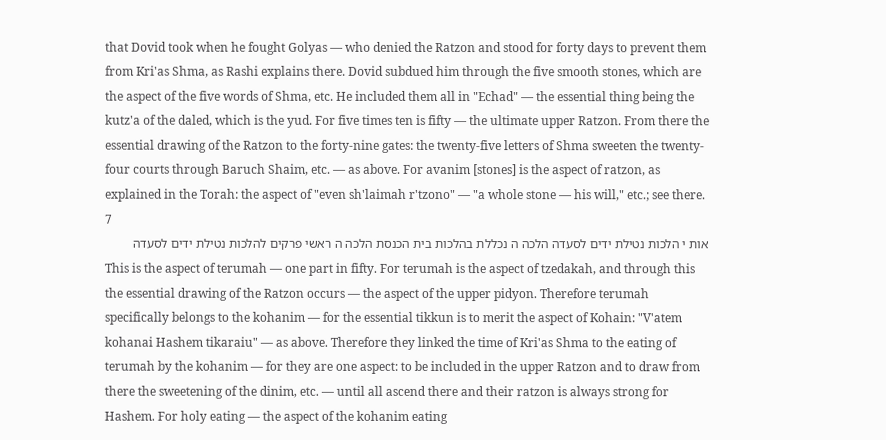that Dovid took when he fought Golyas — who denied the Ratzon and stood for forty days to prevent them from Kri'as Shma, as Rashi explains there. Dovid subdued him through the five smooth stones, which are the aspect of the five words of Shma, etc. He included them all in "Echad" — the essential thing being the kutz'a of the daled, which is the yud. For five times ten is fifty — the ultimate upper Ratzon. From there the essential drawing of the Ratzon to the forty-nine gates: the twenty-five letters of Shma sweeten the twenty-four courts through Baruch Shaim, etc. — as above. For avanim [stones] is the aspect of ratzon, as explained in the Torah: the aspect of "even sh'laimah r'tzono" — "a whole stone — his will," etc.; see there. 7
אות י הלכות נטילת ידים לסעדה הלכה ה נכללת בהלכות בית הכנסת הלכה ה ראשי פרקים להלכות נטילת ידים לסעדה
This is the aspect of terumah — one part in fifty. For terumah is the aspect of tzedakah, and through this the essential drawing of the Ratzon occurs — the aspect of the upper pidyon. Therefore terumah specifically belongs to the kohanim — for the essential tikkun is to merit the aspect of Kohain: "V'atem kohanai Hashem tikaraiu" — as above. Therefore they linked the time of Kri'as Shma to the eating of terumah by the kohanim — for they are one aspect: to be included in the upper Ratzon and to draw from there the sweetening of the dinim, etc. — until all ascend there and their ratzon is always strong for Hashem. For holy eating — the aspect of the kohanim eating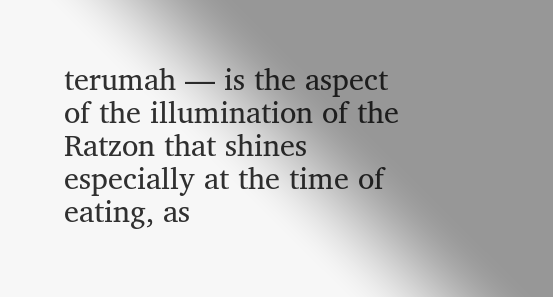terumah — is the aspect of the illumination of the Ratzon that shines especially at the time of eating, as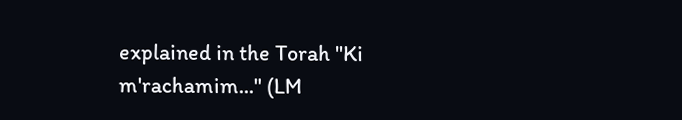explained in the Torah "Ki m'rachamim..." (LM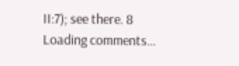II:7); see there. 8
Loading comments…